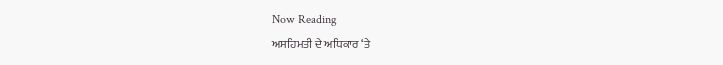Now Reading
ਅਸਹਿਮਤੀ ਦੇ ਅਧਿਕਾਰ ‘ਤੇ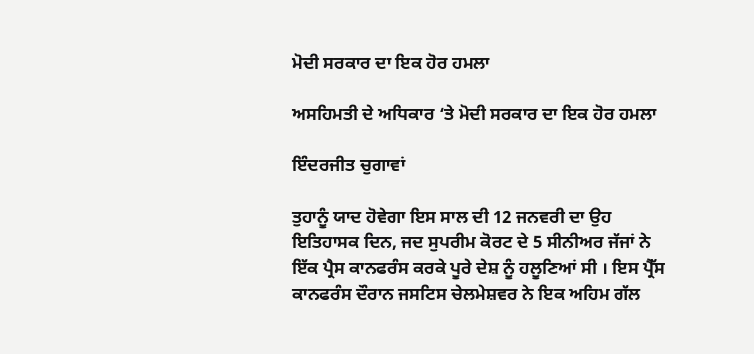ਮੋਦੀ ਸਰਕਾਰ ਦਾ ਇਕ ਹੋਰ ਹਮਲਾ

ਅਸਹਿਮਤੀ ਦੇ ਅਧਿਕਾਰ ‘ਤੇ ਮੋਦੀ ਸਰਕਾਰ ਦਾ ਇਕ ਹੋਰ ਹਮਲਾ

ਇੰਦਰਜੀਤ ਚੁਗਾਵਾਂ

ਤੁਹਾਨੂੰ ਯਾਦ ਹੋਵੇਗਾ ਇਸ ਸਾਲ ਦੀ 12 ਜਨਵਰੀ ਦਾ ਉਹ ਇਤਿਹਾਸਕ ਦਿਨ, ਜਦ ਸੁਪਰੀਮ ਕੋਰਟ ਦੇ 5 ਸੀਨੀਅਰ ਜੱਜਾਂ ਨੇ ਇੱਕ ਪ੍ਰੈਸ ਕਾਨਫਰੰਸ ਕਰਕੇ ਪੂਰੇ ਦੇਸ਼ ਨੂੰ ਹਲੂਣਿਆਂ ਸੀ । ਇਸ ਪ੍ਰੈੱਸ ਕਾਨਫਰੰਸ ਦੌਰਾਨ ਜਸਟਿਸ ਚੇਲਮੇਸ਼ਵਰ ਨੇ ਇਕ ਅਹਿਮ ਗੱਲ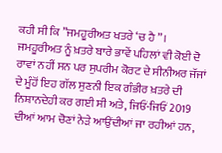ਕਹੀ ਸੀ ਕਿ ”ਜਮਹੂਰੀਅਤ ਖਤਰੇ ‘ਚ ਹੈ”। ਜਮਹੂਰੀਅਤ ਨੂੰ ਖ਼ਤਰੇ ਬਾਰੇ ਭਾਵੇਂ ਪਹਿਲਾਂ ਵੀ ਕੋਈ ਦੋ ਰਾਵਾਂ ਨਹੀਂ ਸਨ ਪਰ ਸੁਪਰੀਮ ਕੋਰਟ ਦੇ ਸੀਨੀਅਰ ਜੱਜਾਂ ਦੇ ਮੂੰਹੋਂ ਇਹ ਗੱਲ ਸੁਣਨੀ ਇਕ ਗੰਭੀਰ ਖ਼ਤਰੇ ਦੀ ਨਿਸ਼ਾਨਦੇਹੀ ਕਰ ਗਈ ਸੀ ਅਤੇ, ਜਿਓਂ-ਜਿਓਂ 2019 ਦੀਆਂ ਆਮ ਚੋਣਾਂ ਨੇੜੇ ਆਉਂਦੀਆਂ ਜਾ ਰਹੀਆਂ ਹਨ,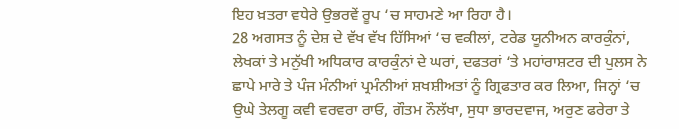ਇਹ ਖ਼ਤਰਾ ਵਧੇਰੇ ਉਭਰਵੇਂ ਰੂਪ ‘ਚ ਸਾਹਮਣੇ ਆ ਰਿਹਾ ਹੈ।
28 ਅਗਸਤ ਨੂੰ ਦੇਸ਼ ਦੇ ਵੱਖ ਵੱਖ ਹਿੱਸਿਆਂ ‘ਚ ਵਕੀਲਾਂ, ਟਰੇਡ ਯੂਨੀਅਨ ਕਾਰਕੁੰਨਾਂ, ਲੇਖਕਾਂ ਤੇ ਮਨੁੱਖੀ ਅਧਿਕਾਰ ਕਾਰਕੁੰਨਾਂ ਦੇ ਘਰਾਂ, ਦਫਤਰਾਂ ‘ਤੇ ਮਹਾਂਰਾਸ਼ਟਰ ਦੀ ਪੁਲਸ ਨੇ ਛਾਪੇ ਮਾਰੇ ਤੇ ਪੰਜ ਮੰਨੀਆਂ ਪ੍ਰਮੰਨੀਆਂ ਸ਼ਖਸ਼ੀਅਤਾਂ ਨੂੰ ਗ੍ਰਿਫਤਾਰ ਕਰ ਲਿਆ, ਜਿਨ੍ਹਾਂ ‘ਚ ਉਘੇ ਤੇਲਗੂ ਕਵੀ ਵਰਵਰਾ ਰਾਓ, ਗੌਤਮ ਨੌਲੱਖਾ, ਸੁਧਾ ਭਾਰਦਵਾਜ, ਅਰੁਣ ਫਰੇਰਾ ਤੇ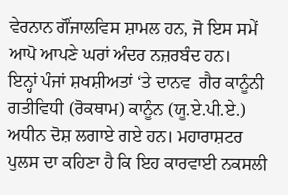ਵੇਰਨਾਨ ਗੌਂਜਾਲਵਿਸ ਸ਼ਾਮਲ ਹਨ, ਜੋ ਇਸ ਸਮੇਂ ਆਪੋ ਆਪਣੇ ਘਰਾਂ ਅੰਦਰ ਨਜ਼ਰਬੰਦ ਹਨ।
ਇਨ੍ਹਾਂ ਪੰਜਾਂ ਸ਼ਖਸ਼ੀਅਤਾਂ ‘ਤੇ ਦਾਨਵ  ਗੈਰ ਕਾਨੂੰਨੀ ਗਤੀਵਿਧੀ (ਰੋਕਥਾਮ) ਕਾਨੂੰਨ (ਯੂ.ਏ.ਪੀ.ਏ.) ਅਧੀਨ ਦੋਸ਼ ਲਗਾਏ ਗਏ ਹਨ। ਮਹਾਰਾਸ਼ਟਰ ਪੁਲਸ ਦਾ ਕਹਿਣਾ ਹੈ ਕਿ ਇਹ ਕਾਰਵਾਈ ਨਕਸਲੀ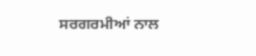ਸਰਗਰਮੀਆਂ ਨਾਲ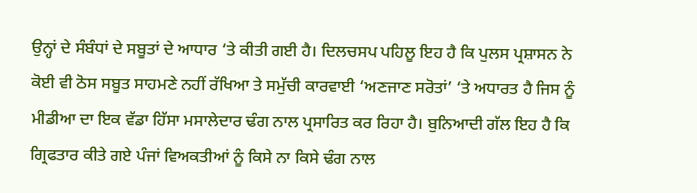ਉਨ੍ਹਾਂ ਦੇ ਸੰਬੰਧਾਂ ਦੇ ਸਬੂਤਾਂ ਦੇ ਆਧਾਰ ‘ਤੇ ਕੀਤੀ ਗਈ ਹੈ। ਦਿਲਚਸਪ ਪਹਿਲੂ ਇਹ ਹੈ ਕਿ ਪੁਲਸ ਪ੍ਰਸ਼ਾਸਨ ਨੇ ਕੋਈ ਵੀ ਠੋਸ ਸਬੂਤ ਸਾਹਮਣੇ ਨਹੀਂ ਰੱਖਿਆ ਤੇ ਸਮੁੱਚੀ ਕਾਰਵਾਈ ‘ਅਣਜਾਣ ਸਰੋਤਾਂ’ ‘ਤੇ ਅਧਾਰਤ ਹੈ ਜਿਸ ਨੂੰ ਮੀਡੀਆ ਦਾ ਇਕ ਵੱਡਾ ਹਿੱਸਾ ਮਸਾਲੇਦਾਰ ਢੰਗ ਨਾਲ ਪ੍ਰਸਾਰਿਤ ਕਰ ਰਿਹਾ ਹੈ। ਬੁਨਿਆਦੀ ਗੱਲ ਇਹ ਹੈ ਕਿ ਗ੍ਰਿਫਤਾਰ ਕੀਤੇ ਗਏ ਪੰਜਾਂ ਵਿਅਕਤੀਆਂ ਨੂੰ ਕਿਸੇ ਨਾ ਕਿਸੇ ਢੰਗ ਨਾਲ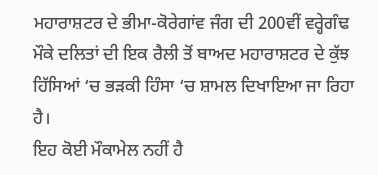ਮਹਾਰਾਸ਼ਟਰ ਦੇ ਭੀਮਾ-ਕੋਰੇਗਾਂਵ ਜੰਗ ਦੀ 200ਵੀਂ ਵਰ੍ਹੇਗੰਢ ਮੌਕੇ ਦਲਿਤਾਂ ਦੀ ਇਕ ਰੈਲੀ ਤੋਂ ਬਾਅਦ ਮਹਾਰਾਸ਼ਟਰ ਦੇ ਕੁੱਝ ਹਿੱਸਿਆਂ ‘ਚ ਭੜਕੀ ਹਿੰਸਾ ‘ਚ ਸ਼ਾਮਲ ਦਿਖਾਇਆ ਜਾ ਰਿਹਾ ਹੈ।
ਇਹ ਕੋਈ ਮੌਕਾਮੇਲ ਨਹੀਂ ਹੈ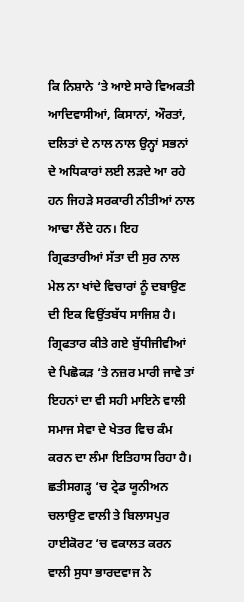ਕਿ ਨਿਸ਼ਾਨੇ ‘ਤੇ ਆਏ ਸਾਰੇ ਵਿਅਕਤੀ ਆਦਿਵਾਸੀਆਂ, ਕਿਸਾਨਾਂ, ਔਰਤਾਂ, ਦਲਿਤਾਂ ਦੇ ਨਾਲ ਨਾਲ ਉਨ੍ਹਾਂ ਸਭਨਾਂ ਦੇ ਅਧਿਕਾਰਾਂ ਲਈ ਲੜਦੇ ਆ ਰਹੇ ਹਨ ਜਿਹੜੇ ਸਰਕਾਰੀ ਨੀਤੀਆਂ ਨਾਲ ਆਢਾ ਲੈਂਦੇ ਹਨ। ਇਹ ਗ੍ਰਿਫਤਾਰੀਆਂ ਸੱਤਾ ਦੀ ਸੁਰ ਨਾਲ ਮੇਲ ਨਾ ਖਾਂਦੇ ਵਿਚਾਰਾਂ ਨੂੰ ਦਬਾਉਣ ਦੀ ਇਕ ਵਿਉਂਤਬੱਧ ਸਾਜਿਸ਼ ਹੈ। ਗ੍ਰਿਫਤਾਰ ਕੀਤੇ ਗਏ ਬੁੱਧੀਜੀਵੀਆਂ ਦੇ ਪਿਛੋਕੜ ‘ਤੇ ਨਜ਼ਰ ਮਾਰੀ ਜਾਵੇ ਤਾਂ ਇਹਨਾਂ ਦਾ ਵੀ ਸਹੀ ਮਾਇਨੇ ਵਾਲੀ ਸਮਾਜ ਸੇਵਾ ਦੇ ਖੇਤਰ ਵਿਚ ਕੰਮ ਕਰਨ ਦਾ ਲੰਮਾ ਇਤਿਹਾਸ ਰਿਹਾ ਹੈ। ਛਤੀਸਗੜ੍ਹ ‘ਚ ਟ੍ਰੇਡ ਯੂਨੀਅਨ ਚਲਾਉਣ ਵਾਲੀ ਤੇ ਬਿਲਾਸਪੁਰ ਹਾਈਕੋਰਟ ‘ਚ ਵਕਾਲਤ ਕਰਨ ਵਾਲੀ ਸੁਧਾ ਭਾਰਦਵਾਜ ਨੇ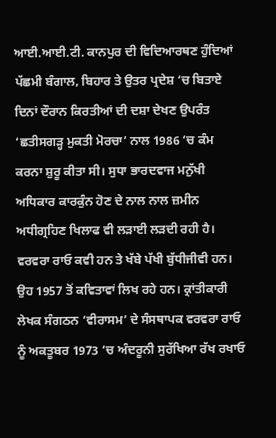ਆਈ.ਆਈ.ਟੀ. ਕਾਨਪੁਰ ਦੀ ਵਿਦਿਆਰਥਣ ਹੁੰਦਿਆਂ ਪੱਛਮੀ ਬੰਗਾਲ, ਬਿਹਾਰ ਤੇ ਉਤਰ ਪ੍ਰਦੇਸ਼ ‘ਚ ਬਿਤਾਏ ਦਿਨਾਂ ਦੌਰਾਨ ਕਿਰਤੀਆਂ ਦੀ ਦਸ਼ਾ ਦੇਖਣ ਉਪਰੰਤ ‘ਛਤੀਸਗੜ੍ਹ ਮੁਕਤੀ ਮੋਰਚਾ’ ਨਾਲ 1986 ‘ਚ ਕੰਮ ਕਰਨਾ ਸ਼ੁਰੂ ਕੀਤਾ ਸੀ। ਸੁਧਾ ਭਾਰਦਵਾਜ ਮਨੁੱਖੀ ਅਧਿਕਾਰ ਕਾਰਕੁੰਨ ਹੋਣ ਦੇ ਨਾਲ ਨਾਲ ਜ਼ਮੀਨ ਅਧੀਗ੍ਰਹਿਣ ਖਿਲਾਫ ਵੀ ਲੜਾਈ ਲੜਦੀ ਰਹੀ ਹੈ।
ਵਰਵਰਾ ਰਾਓ ਕਵੀ ਹਨ ਤੇ ਖੱਬੇ ਪੱਖੀ ਬੁੱਧੀਜੀਵੀ ਹਨ। ਉਹ 1957 ਤੋਂ ਕਵਿਤਾਵਾਂ ਲਿਖ ਰਹੇ ਹਨ। ਕ੍ਰਾਂਤੀਕਾਰੀ ਲੇਖਕ ਸੰਗਠਨ ‘ਵੀਰਾਸਮ’ ਦੇ ਸੰਸਥਾਪਕ ਵਰਵਰਾ ਰਾਓ ਨੂੰ ਅਕਤੂਬਰ 1973 ‘ਚ ਅੰਦਰੂਨੀ ਸੁਰੱਖਿਆ ਰੱਖ ਰਖਾਓ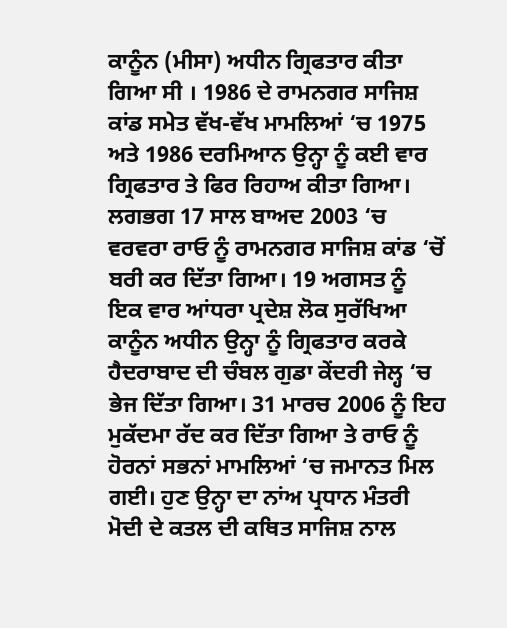ਕਾਨੂੰਨ (ਮੀਸਾ) ਅਧੀਨ ਗ੍ਰਿਫਤਾਰ ਕੀਤਾ ਗਿਆ ਸੀ । 1986 ਦੇ ਰਾਮਨਗਰ ਸਾਜਿਸ਼ ਕਾਂਡ ਸਮੇਤ ਵੱਖ-ਵੱਖ ਮਾਮਲਿਆਂ ‘ਚ 1975 ਅਤੇ 1986 ਦਰਮਿਆਨ ਉਨ੍ਹਾ ਨੂੰ ਕਈ ਵਾਰ ਗ੍ਰਿਫਤਾਰ ਤੇ ਫਿਰ ਰਿਹਾਅ ਕੀਤਾ ਗਿਆ। ਲਗਭਗ 17 ਸਾਲ ਬਾਅਦ 2003 ‘ਚ ਵਰਵਰਾ ਰਾਓ ਨੂੰ ਰਾਮਨਗਰ ਸਾਜਿਸ਼ ਕਾਂਡ ‘ਚੋਂ ਬਰੀ ਕਰ ਦਿੱਤਾ ਗਿਆ। 19 ਅਗਸਤ ਨੂੰ ਇਕ ਵਾਰ ਆਂਧਰਾ ਪ੍ਰਦੇਸ਼ ਲੋਕ ਸੁਰੱਖਿਆ ਕਾਨੂੰਨ ਅਧੀਨ ਉਨ੍ਹਾ ਨੂੰ ਗ੍ਰਿਫਤਾਰ ਕਰਕੇ ਹੈਦਰਾਬਾਦ ਦੀ ਚੰਬਲ ਗੁਡਾ ਕੇਂਦਰੀ ਜੇਲ੍ਹ ‘ਚ ਭੇਜ ਦਿੱਤਾ ਗਿਆ। 31 ਮਾਰਚ 2006 ਨੂੰ ਇਹ ਮੁਕੱਦਮਾ ਰੱਦ ਕਰ ਦਿੱਤਾ ਗਿਆ ਤੇ ਰਾਓ ਨੂੰ ਹੋਰਨਾਂ ਸਭਨਾਂ ਮਾਮਲਿਆਂ ‘ਚ ਜਮਾਨਤ ਮਿਲ ਗਈ। ਹੁਣ ਉਨ੍ਹਾ ਦਾ ਨਾਂਅ ਪ੍ਰਧਾਨ ਮੰਤਰੀ ਮੋਦੀ ਦੇ ਕਤਲ ਦੀ ਕਥਿਤ ਸਾਜਿਸ਼ ਨਾਲ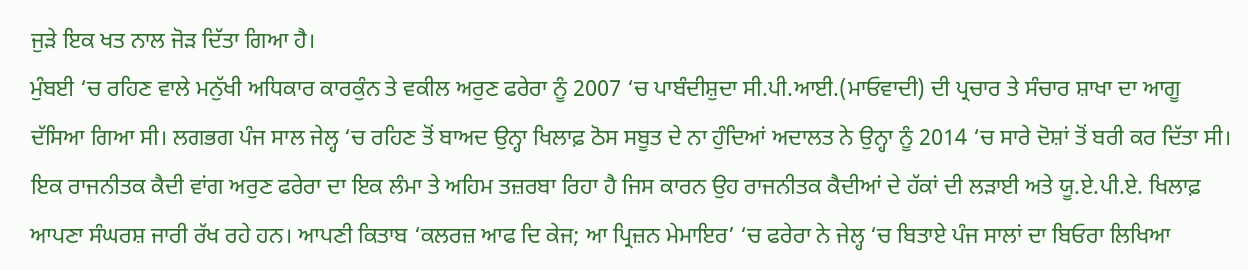ਜੁੜੇ ਇਕ ਖਤ ਨਾਲ ਜੋੜ ਦਿੱਤਾ ਗਿਆ ਹੈ।
ਮੁੰਬਈ ‘ਚ ਰਹਿਣ ਵਾਲੇ ਮਨੁੱਖੀ ਅਧਿਕਾਰ ਕਾਰਕੁੰਨ ਤੇ ਵਕੀਲ ਅਰੁਣ ਫਰੇਰਾ ਨੂੰ 2007 ‘ਚ ਪਾਬੰਦੀਸ਼ੁਦਾ ਸੀ.ਪੀ.ਆਈ.(ਮਾਓਵਾਦੀ) ਦੀ ਪ੍ਰਚਾਰ ਤੇ ਸੰਚਾਰ ਸ਼ਾਖਾ ਦਾ ਆਗੂ ਦੱਸਿਆ ਗਿਆ ਸੀ। ਲਗਭਗ ਪੰਜ ਸਾਲ ਜੇਲ੍ਹ ‘ਚ ਰਹਿਣ ਤੋਂ ਬਾਅਦ ਉਨ੍ਹਾ ਖਿਲਾਫ਼ ਠੋਸ ਸਬੂਤ ਦੇ ਨਾ ਹੁੰਦਿਆਂ ਅਦਾਲਤ ਨੇ ਉਨ੍ਹਾ ਨੂੰ 2014 ‘ਚ ਸਾਰੇ ਦੋਸ਼ਾਂ ਤੋਂ ਬਰੀ ਕਰ ਦਿੱਤਾ ਸੀ। ਇਕ ਰਾਜਨੀਤਕ ਕੈਦੀ ਵਾਂਗ ਅਰੁਣ ਫਰੇਰਾ ਦਾ ਇਕ ਲੰਮਾ ਤੇ ਅਹਿਮ ਤਜ਼ਰਬਾ ਰਿਹਾ ਹੈ ਜਿਸ ਕਾਰਨ ਉਹ ਰਾਜਨੀਤਕ ਕੈਦੀਆਂ ਦੇ ਹੱਕਾਂ ਦੀ ਲੜਾਈ ਅਤੇ ਯੂ.ਏ.ਪੀ.ਏ. ਖਿਲਾਫ਼ ਆਪਣਾ ਸੰਘਰਸ਼ ਜਾਰੀ ਰੱਖ ਰਹੇ ਹਨ। ਆਪਣੀ ਕਿਤਾਬ ‘ਕਲਰਜ਼ ਆਫ ਦਿ ਕੇਜ; ਆ ਪ੍ਰਿਜ਼ਨ ਮੇਮਾਇਰ’ ‘ਚ ਫਰੇਰਾ ਨੇ ਜੇਲ੍ਹ ‘ਚ ਬਿਤਾਏ ਪੰਜ ਸਾਲਾਂ ਦਾ ਬਿਓਰਾ ਲਿਖਿਆ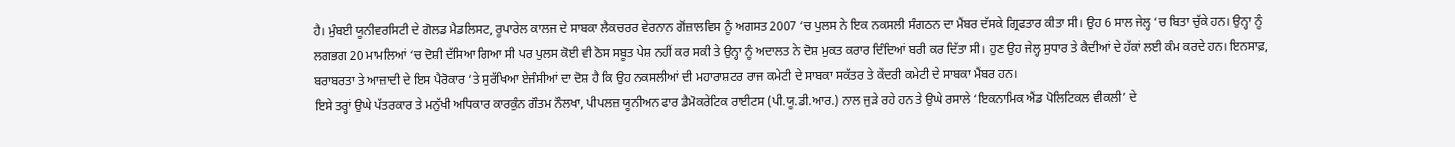ਹੈ। ਮੁੰਬਈ ਯੂਨੀਵਰਸਿਟੀ ਦੇ ਗੋਲਡ ਮੈਡਲਿਸਟ, ਰੂਪਾਰੇਲ ਕਾਲਜ ਦੇ ਸਾਬਕਾ ਲੈਕਚਰਰ ਵੇਰਨਾਨ ਗੋਂਜ਼ਾਲਵਿਸ ਨੂੰ ਅਗਸਤ 2007 ‘ਚ ਪੁਲਸ ਨੇ ਇਕ ਨਕਸਲੀ ਸੰਗਠਨ ਦਾ ਮੈਂਬਰ ਦੱਸਕੇ ਗ੍ਰਿਫਤਾਰ ਕੀਤਾ ਸੀ। ਉਹ 6 ਸਾਲ ਜੇਲ੍ਹ ‘ਚ ਬਿਤਾ ਚੁੱਕੇ ਹਨ। ਉਨ੍ਹਾ ਨੂੰ ਲਗਭਗ 20 ਮਾਮਲਿਆਂ ‘ਚ ਦੋਸ਼ੀ ਦੱਸਿਆ ਗਿਆ ਸੀ ਪਰ ਪੁਲਸ ਕੋਈ ਵੀ ਠੋਸ ਸਬੂਤ ਪੇਸ਼ ਨਹੀਂ ਕਰ ਸਕੀ ਤੇ ਉਨ੍ਹਾ ਨੂੰ ਅਦਾਲਤ ਨੇ ਦੋਸ਼ ਮੁਕਤ ਕਰਾਰ ਦਿੰਦਿਆਂ ਬਰੀ ਕਰ ਦਿੱਤਾ ਸੀ। ਹੁਣ ਉਹ ਜੇਲ੍ਹ ਸੁਧਾਰ ਤੇ ਕੈਦੀਆਂ ਦੇ ਹੱਕਾਂ ਲਈ ਕੰਮ ਕਰਦੇ ਹਨ। ਇਨਸਾਫ਼, ਬਰਾਬਰਤਾ ਤੇ ਆਜ਼ਾਦੀ ਦੇ ਇਸ ਪੈਰੋਕਾਰ ‘ਤੇ ਸੁਰੱਖਿਆ ਏਜੰਸੀਆਂ ਦਾ ਦੋਸ਼ ਹੈ ਕਿ ਉਹ ਨਕਸਲੀਆਂ ਦੀ ਮਹਾਰਾਸ਼ਟਰ ਰਾਜ ਕਮੇਟੀ ਦੇ ਸਾਬਕਾ ਸਕੱਤਰ ਤੇ ਕੇਂਦਰੀ ਕਮੇਟੀ ਦੇ ਸਾਬਕਾ ਮੈਂਬਰ ਹਨ।
ਇਸੇ ਤਰ੍ਹਾਂ ਉਘੇ ਪੱਤਰਕਾਰ ਤੇ ਮਨੁੱਖੀ ਅਧਿਕਾਰ ਕਾਰਕੁੰਨ ਗੌਤਮ ਨੌਲਖਾ, ਪੀਪਲਜ਼ ਯੂਨੀਅਨ ਫਾਰ ਡੈਮੋਕਰੇਟਿਕ ਰਾਈਟਸ (ਪੀ.ਯੂ.ਡੀ.ਆਰ.) ਨਾਲ ਜੁੜੇ ਰਹੇ ਹਨ ਤੇ ਉਘੇ ਰਸਾਲੇ ‘ਇਕਨਾਮਿਕ ਐਂਡ ਪੋਲਿਟਿਕਲ ਵੀਕਲੀ’ ਦੇ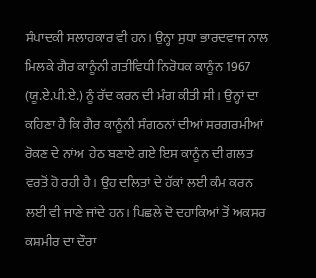ਸੰਪਾਦਕੀ ਸਲਾਹਕਾਰ ਵੀ ਹਨ। ਉਨ੍ਹਾ ਸੁਧਾ ਭਾਰਦਵਾਜ ਨਾਲ ਮਿਲਕੇ ਗੈਰ ਕਾਨੂੰਨੀ ਗਤੀਵਿਧੀ ਨਿਰੋਧਕ ਕਾਨੂੰਨ 1967 (ਯੂ.ਏ.ਪੀ.ਏ.) ਨੂੰ ਰੱਦ ਕਰਨ ਦੀ ਮੰਗ ਕੀਤੀ ਸੀ। ਉਨ੍ਹਾਂ ਦਾ ਕਹਿਣਾ ਹੈ ਕਿ ਗੈਰ ਕਾਨੂੰਨੀ ਸੰਗਠਨਾਂ ਦੀਆਂ ਸਰਗਰਮੀਆਂ ਰੋਕਣ ਦੇ ਨਾਂਅ  ਹੇਠ ਬਣਾਏ ਗਏ ਇਸ ਕਾਨੂੰਨ ਦੀ ਗਲਤ ਵਰਤੋਂ ਹੋ ਰਹੀ ਹੈ। ਉਹ ਦਲਿਤਾਂ ਦੇ ਹੱਕਾਂ ਲਈ ਕੰਮ ਕਰਨ ਲਈ ਵੀ ਜਾਣੇ ਜਾਂਦੇ ਹਨ। ਪਿਛਲੇ ਦੋ ਦਹਾਕਿਆਂ ਤੋਂ ਅਕਸਰ ਕਸ਼ਮੀਰ ਦਾ ਦੌਰਾ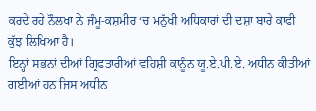ਕਰਦੇ ਰਹੇ ਨੌਲਖਾ ਨੇ ਜੰਮੂ-ਕਸ਼ਮੀਰ ‘ਚ ਮਨੁੱਖੀ ਅਧਿਕਾਰਾਂ ਦੀ ਦਸ਼ਾ ਬਾਰੇ ਕਾਫੀ ਕੁੱਝ ਲਿਖਿਆ ਹੈ।
ਇਨ੍ਹਾਂ ਸਭਨਾਂ ਦੀਆਂ ਗ੍ਰਿਫਤਾਰੀਆਂ ਵਹਿਸ਼ੀ ਕਾਨੂੰਨ ਯੂ.ਏ.ਪੀ.ਏ. ਅਧੀਨ ਕੀਤੀਆਂ ਗਈਆਂ ਹਨ ਜਿਸ ਅਧੀਨ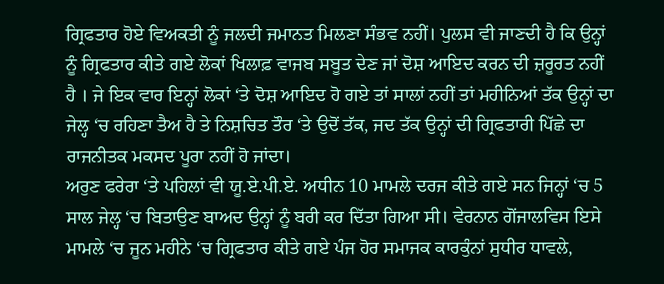ਗ੍ਰਿਫਤਾਰ ਹੋਏ ਵਿਅਕਤੀ ਨੂੰ ਜਲਦੀ ਜਮਾਨਤ ਮਿਲਣਾ ਸੰਭਵ ਨਹੀਂ। ਪੁਲਸ ਵੀ ਜਾਣਦੀ ਹੈ ਕਿ ਉਨ੍ਹਾਂ ਨੂੰ ਗ੍ਰਿਫਤਾਰ ਕੀਤੇ ਗਏ ਲੋਕਾਂ ਖਿਲਾਫ਼ ਵਾਜਬ ਸਬੂਤ ਦੇਣ ਜਾਂ ਦੋਸ਼ ਆਇਦ ਕਰਨ ਦੀ ਜ਼ਰੂਰਤ ਨਹੀਂ ਹੈ । ਜੇ ਇਕ ਵਾਰ ਇਨ੍ਹਾਂ ਲੋਕਾਂ ‘ਤੇ ਦੋਸ਼ ਆਇਦ ਹੋ ਗਏ ਤਾਂ ਸਾਲਾਂ ਨਹੀਂ ਤਾਂ ਮਹੀਨਿਆਂ ਤੱਕ ਉਨ੍ਹਾਂ ਦਾ ਜੇਲ੍ਹ ‘ਚ ਰਹਿਣਾ ਤੈਅ ਹੈ ਤੇ ਨਿਸ਼ਚਿਤ ਤੌਰ ‘ਤੇ ਉਦੋਂ ਤੱਕ, ਜਦ ਤੱਕ ਉਨ੍ਹਾਂ ਦੀ ਗ੍ਰਿਫਤਾਰੀ ਪਿੱਛੇ ਦਾ ਰਾਜਨੀਤਕ ਮਕਸਦ ਪੂਰਾ ਨਹੀਂ ਹੋ ਜਾਂਦਾ।
ਅਰੁਣ ਫਰੇਰਾ ‘ਤੇ ਪਹਿਲਾਂ ਵੀ ਯੂ.ਏ.ਪੀ.ਏ. ਅਧੀਨ 10 ਮਾਮਲੇ ਦਰਜ ਕੀਤੇ ਗਏ ਸਨ ਜਿਨ੍ਹਾਂ ‘ਚ 5 ਸਾਲ ਜੇਲ੍ਹ ‘ਚ ਬਿਤਾਉਣ ਬਾਅਦ ਉਨ੍ਹਾਂ ਨੂੰ ਬਰੀ ਕਰ ਦਿੱਤਾ ਗਿਆ ਸੀ। ਵੇਰਨਾਨ ਗੋਂਜਾਲਵਿਸ ਇਸੇ ਮਾਮਲੇ ‘ਚ ਜੂਨ ਮਹੀਨੇ ‘ਚ ਗ੍ਰਿਫਤਾਰ ਕੀਤੇ ਗਏ ਪੰਜ ਹੋਰ ਸਮਾਜਕ ਕਾਰਕੁੰਨਾਂ ਸੁਧੀਰ ਧਾਵਲੇ,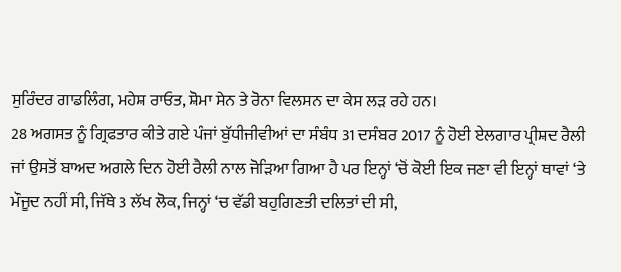ਸੁਰਿੰਦਰ ਗਾਡਲਿੰਗ, ਮਹੇਸ਼ ਰਾਓਤ, ਸ਼ੋਮਾ ਸੇਨ ਤੇ ਰੋਨਾ ਵਿਲਸਨ ਦਾ ਕੇਸ ਲੜ ਰਹੇ ਹਨ।
28 ਅਗਸਤ ਨੂੰ ਗ੍ਰਿਫਤਾਰ ਕੀਤੇ ਗਏ ਪੰਜਾਂ ਬੁੱਧੀਜੀਵੀਆਂ ਦਾ ਸੰਬੰਧ 31 ਦਸੰਬਰ 2017 ਨੂੰ ਹੋਈ ਏਲਗਾਰ ਪ੍ਰੀਸ਼ਦ ਰੈਲੀ ਜਾਂ ਉਸਤੋਂ ਬਾਅਦ ਅਗਲੇ ਦਿਨ ਹੋਈ ਰੈਲੀ ਨਾਲ ਜੋੜਿਆ ਗਿਆ ਹੈ ਪਰ ਇਨ੍ਹਾਂ ‘ਚੋਂ ਕੋਈ ਇਕ ਜਣਾ ਵੀ ਇਨ੍ਹਾਂ ਥਾਵਾਂ ‘ਤੇ ਮੌਜੂਦ ਨਹੀਂ ਸੀ, ਜਿੱਥੇ 3 ਲੱਖ ਲੋਕ, ਜਿਨ੍ਹਾਂ ‘ਚ ਵੱਡੀ ਬਹੁਗਿਣਤੀ ਦਲਿਤਾਂ ਦੀ ਸੀ,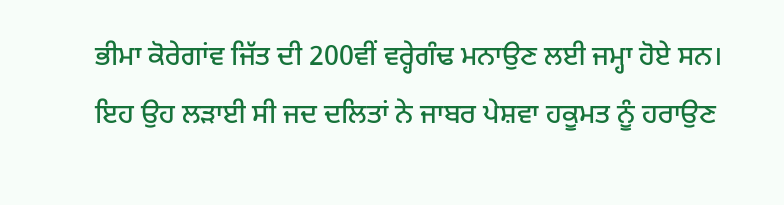ਭੀਮਾ ਕੋਰੇਗਾਂਵ ਜਿੱਤ ਦੀ 200ਵੀਂ ਵਰ੍ਹੇਗੰਢ ਮਨਾਉਣ ਲਈ ਜਮ੍ਹਾ ਹੋਏ ਸਨ। ਇਹ ਉਹ ਲੜਾਈ ਸੀ ਜਦ ਦਲਿਤਾਂ ਨੇ ਜਾਬਰ ਪੇਸ਼ਵਾ ਹਕੂਮਤ ਨੂੰ ਹਰਾਉਣ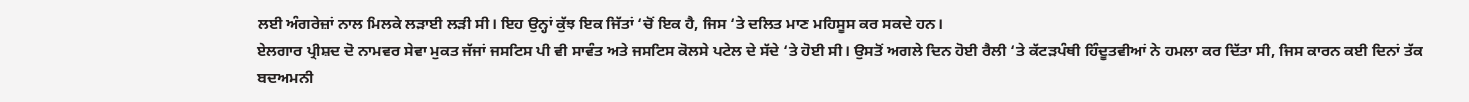ਲਈ ਅੰਗਰੇਜ਼ਾਂ ਨਾਲ ਮਿਲਕੇ ਲੜਾਈ ਲੜੀ ਸੀ। ਇਹ ਉਨ੍ਹਾਂ ਕੁੱਝ ਇਕ ਜਿੱਤਾਂ ‘ਚੋਂ ਇਕ ਹੈ, ਜਿਸ ‘ਤੇ ਦਲਿਤ ਮਾਣ ਮਹਿਸੂਸ ਕਰ ਸਕਦੇ ਹਨ।
ਏਲਗਾਰ ਪ੍ਰੀਸ਼ਦ ਦੋ ਨਾਮਵਰ ਸੇਵਾ ਮੁਕਤ ਜੱਜਾਂ ਜਸਟਿਸ ਪੀ ਵੀ ਸਾਵੰਤ ਅਤੇ ਜਸਟਿਸ ਕੋਲਸੇ ਪਟੇਲ ਦੇ ਸੱਦੇ ‘ਤੇ ਹੋਈ ਸੀ। ਉਸਤੋਂ ਅਗਲੇ ਦਿਨ ਹੋਈ ਰੈਲੀ ‘ਤੇ ਕੱਟੜਪੰਥੀ ਹਿੰਦੂਤਵੀਆਂ ਨੇ ਹਮਲਾ ਕਰ ਦਿੱਤਾ ਸੀ, ਜਿਸ ਕਾਰਨ ਕਈ ਦਿਨਾਂ ਤੱਕ ਬਦਅਮਨੀ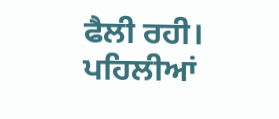ਫੈਲੀ ਰਹੀ।
ਪਹਿਲੀਆਂ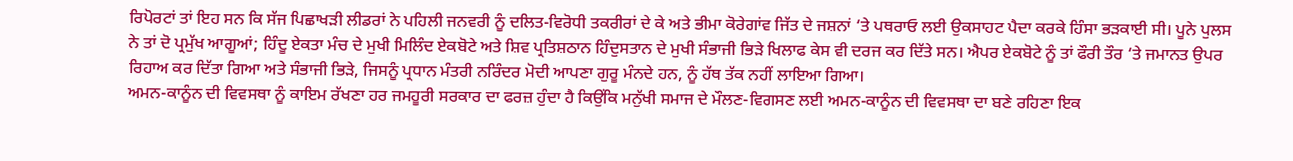ਰਿਪੋਰਟਾਂ ਤਾਂ ਇਹ ਸਨ ਕਿ ਸੱਜ ਪਿਛਾਖੜੀ ਲੀਡਰਾਂ ਨੇ ਪਹਿਲੀ ਜਨਵਰੀ ਨੂੰ ਦਲਿਤ-ਵਿਰੋਧੀ ਤਕਰੀਰਾਂ ਦੇ ਕੇ ਅਤੇ ਭੀਮਾ ਕੋਰੇਗਾਂਵ ਜਿੱਤ ਦੇ ਜਸ਼ਨਾਂ ‘ਤੇ ਪਥਰਾਓ ਲਈ ਉਕਸਾਹਟ ਪੈਦਾ ਕਰਕੇ ਹਿੰਸਾ ਭੜਕਾਈ ਸੀ। ਪੂਨੇ ਪੁਲਸ ਨੇ ਤਾਂ ਦੋ ਪ੍ਰਮੁੱਖ ਆਗੂਆਂ; ਹਿੰਦੂ ਏਕਤਾ ਮੰਚ ਦੇ ਮੁਖੀ ਮਿਲਿੰਦ ਏਕਬੋਟੇ ਅਤੇ ਸ਼ਿਵ ਪ੍ਰਤਿਸ਼ਠਾਨ ਹਿੰਦੁਸਤਾਨ ਦੇ ਮੁਖੀ ਸੰਭਾਜੀ ਭਿੜੇ ਖਿਲਾਫ ਕੇਸ ਵੀ ਦਰਜ ਕਰ ਦਿੱਤੇ ਸਨ। ਐਪਰ ਏਕਬੋਟੇ ਨੂੰ ਤਾਂ ਫੌਰੀ ਤੌਰ ‘ਤੇ ਜਮਾਨਤ ਉਪਰ ਰਿਹਾਅ ਕਰ ਦਿੱਤਾ ਗਿਆ ਅਤੇ ਸੰਭਾਜੀ ਭਿੜੇ, ਜਿਸਨੂੰ ਪ੍ਰਧਾਨ ਮੰਤਰੀ ਨਰਿੰਦਰ ਮੋਦੀ ਆਪਣਾ ਗੁਰੂ ਮੰਨਦੇ ਹਨ, ਨੂੰ ਹੱਥ ਤੱਕ ਨਹੀਂ ਲਾਇਆ ਗਿਆ।
ਅਮਨ-ਕਾਨੂੰਨ ਦੀ ਵਿਵਸਥਾ ਨੂੰ ਕਾਇਮ ਰੱਖਣਾ ਹਰ ਜਮਹੂਰੀ ਸਰਕਾਰ ਦਾ ਫਰਜ਼ ਹੁੰਦਾ ਹੈ ਕਿਉਂਕਿ ਮਨੁੱਖੀ ਸਮਾਜ ਦੇ ਮੌਲਣ-ਵਿਗਸਣ ਲਈ ਅਮਨ-ਕਾਨੂੰਨ ਦੀ ਵਿਵਸਥਾ ਦਾ ਬਣੇ ਰਹਿਣਾ ਇਕ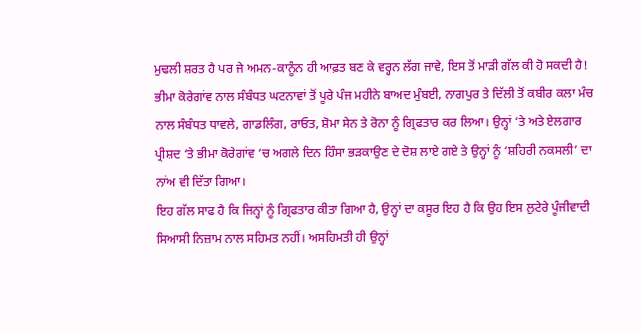ਮੁਢਲੀ ਸ਼ਰਤ ਹੈ ਪਰ ਜੇ ਅਮਨ-ਕਾਨੂੰਨ ਹੀ ਆਫ਼ਤ ਬਣ ਕੇ ਵਰ੍ਹਨ ਲੱਗ ਜਾਵੇ, ਇਸ ਤੋਂ ਮਾੜੀ ਗੱਲ ਕੀ ਹੋ ਸਕਦੀ ਹੈ! ਭੀਮਾ ਕੋਰੇਗਾਂਵ ਨਾਲ ਸੰਬੰਧਤ ਘਟਨਾਵਾਂ ਤੋਂ ਪੂਰੇ ਪੰਜ ਮਹੀਨੇ ਬਾਅਦ ਮੁੰਬਈ, ਨਾਗਪੁਰ ਤੇ ਦਿੱਲੀ ਤੋਂ ਕਬੀਰ ਕਲਾ ਮੰਚ ਨਾਲ ਸੰਬੰਧਤ ਧਾਵਲੇ, ਗਾਡਲਿੰਗ, ਰਾਓਤ, ਸ਼ੋਮਾ ਸੇਨ ਤੇ ਰੋਨਾ ਨੂੰ ਗ੍ਰਿਫਤਾਰ ਕਰ ਲਿਆ। ਉਨ੍ਹਾਂ ‘ਤੇ ਅਤੇ ਏਲਗਾਰ ਪ੍ਰੀਸ਼ਦ ‘ਤੇ ਭੀਮਾ ਕੋਰੇਗਾਂਵ ‘ਚ ਅਗਲੇ ਦਿਨ ਹਿੰਸਾ ਭੜਕਾਉਣ ਦੇ ਦੋਸ਼ ਲਾਏ ਗਏ ਤੇ ਉਨ੍ਹਾਂ ਨੂੰ ‘ਸ਼ਹਿਰੀ ਨਕਸਲੀ’ ਦਾ ਨਾਂਅ ਵੀ ਦਿੱਤਾ ਗਿਆ।
ਇਹ ਗੱਲ ਸਾਫ ਹੈ ਕਿ ਜਿਨ੍ਹਾਂ ਨੂੰ ਗ੍ਰਿਫਤਾਰ ਕੀਤਾ ਗਿਆ ਹੈ, ਉਨ੍ਹਾਂ ਦਾ ਕਸੂਰ ਇਹ ਹੈ ਕਿ ਉਹ ਇਸ ਲੁਟੇਰੇ ਪੂੰਜੀਵਾਦੀ ਸਿਆਸੀ ਨਿਜ਼ਾਮ ਨਾਲ ਸਹਿਮਤ ਨਹੀਂ। ਅਸਹਿਮਤੀ ਹੀ ਉਨ੍ਹਾਂ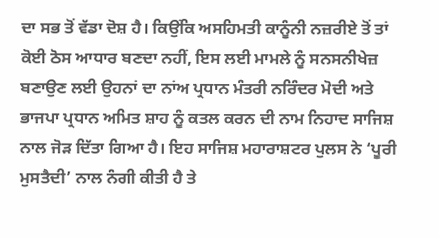ਦਾ ਸਭ ਤੋਂ ਵੱਡਾ ਦੋਸ਼ ਹੈ। ਕਿਉਂਕਿ ਅਸਹਿਮਤੀ ਕਾਨੂੰਨੀ ਨਜ਼ਰੀਏ ਤੋਂ ਤਾਂ ਕੋਈ ਠੋਸ ਆਧਾਰ ਬਣਦਾ ਨਹੀਂ, ਇਸ ਲਈ ਮਾਮਲੇ ਨੂੰ ਸਨਸਨੀਖੇਜ਼ ਬਣਾਉਣ ਲਈ ਉਹਨਾਂ ਦਾ ਨਾਂਅ ਪ੍ਰਧਾਨ ਮੰਤਰੀ ਨਰਿੰਦਰ ਮੋਦੀ ਅਤੇ ਭਾਜਪਾ ਪ੍ਰਧਾਨ ਅਮਿਤ ਸ਼ਾਹ ਨੂੰ ਕਤਲ ਕਰਨ ਦੀ ਨਾਮ ਨਿਹਾਦ ਸਾਜਿਸ਼ ਨਾਲ ਜੋੜ ਦਿੱਤਾ ਗਿਆ ਹੈ। ਇਹ ਸਾਜਿਸ਼ ਮਹਾਰਾਸ਼ਟਰ ਪੁਲਸ ਨੇ ‘ਪੂਰੀ ਮੁਸਤੈਦੀ’ ਨਾਲ ਨੰਗੀ ਕੀਤੀ ਹੈ ਤੇ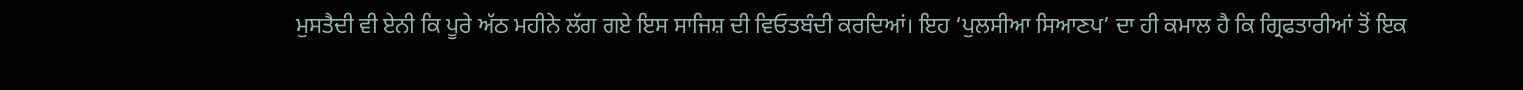ਮੁਸਤੈਦੀ ਵੀ ਏਨੀ ਕਿ ਪੂਰੇ ਅੱਠ ਮਹੀਨੇ ਲੱਗ ਗਏ ਇਸ ਸਾਜਿਸ਼ ਦੀ ਵਿਓਤਬੰਦੀ ਕਰਦਿਆਂ। ਇਹ ‘ਪੁਲਸੀਆ ਸਿਆਣਪ’ ਦਾ ਹੀ ਕਮਾਲ ਹੈ ਕਿ ਗ੍ਰਿਫਤਾਰੀਆਂ ਤੋਂ ਇਕ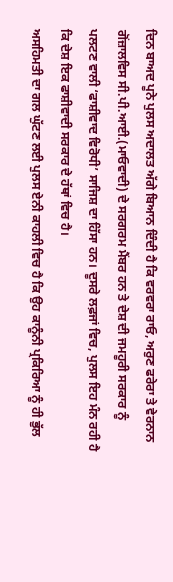ਦਿਨ ਬਾਅਦ ਪੂਨੇ ਪੁਲਸ ਅਦਾਲਤ ਅੱਗੇ ਬਿਆਨ ਦਿੰਦੀ ਹੈ ਕਿ ਵਰਵਰਾ ਰਾਓ, ਅਰੁਣ ਫਰੇਰਾ ਤੇ ਵੇਰਨਾਨ ਗੋਂਜ਼ਾਲਵਿਸ ਸੀ.ਪੀ.ਆਈ.(ਮਾਓਵਾਦੀ) ਦੇ ਸਰਗਰਮ ਮੈਂਬਰ ਹਨ ਤੇ ਦੇਸ਼ ਦੀ ਜਮਹੂਰੀ ਸਰਕਾਰ ਨੂੰ ਪਲਟਣ ਵਾਲੀ ‘ਫਾਸ਼ੀਵਾਦ ਵਿਰੋਧੀ’ ਸਾਜਿਸ਼ ਦਾ ਹਿੱਸਾ ਹਨ। ਦੂਸਰੇ ਲਫ਼ਜਾਂ ਵਿਚ, ਪੁਲਸ ਇਹ ਮੰਨ ਰਹੀ ਹੈ ਕਿ ਦੇਸ਼ ਇਕ ਫਾਸ਼ੀਵਾਦੀ ਸਰਕਾਰ ਦੇ ਹੱਥਾਂ ਵਿਚ ਹੈ।
ਅਸਹਿਮਤੀ ਦਾ ਗਲ ਘੁੱਟਣ ਲਈ ਪੁਲਸ ਏਨੀ ਕਾਹਲੀ ਵਿਚ ਹੈ ਕਿ ਉਹ ਕਾਨੂੰਨੀ ਪ੍ਰਕਿਰਿਆ ਨੂੰ ਹੀ ਭੁੱਲ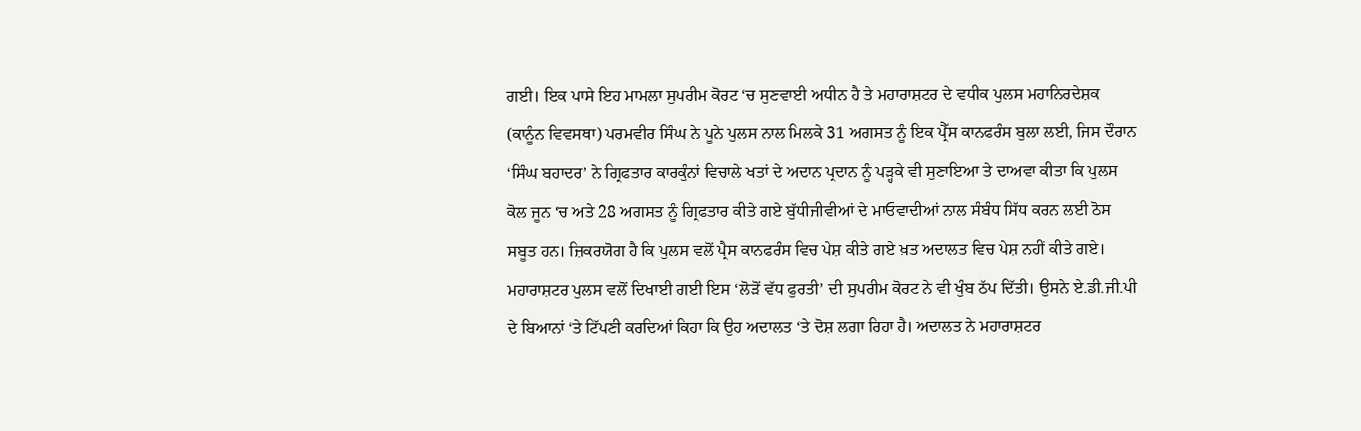ਗਈ। ਇਕ ਪਾਸੇ ਇਹ ਮਾਮਲਾ ਸੁਪਰੀਮ ਕੋਰਟ ‘ਚ ਸੁਣਵਾਈ ਅਧੀਨ ਹੈ ਤੇ ਮਹਾਰਾਸ਼ਟਰ ਦੇ ਵਧੀਕ ਪੁਲਸ ਮਹਾਨਿਰਦੇਸ਼ਕ (ਕਾਨੂੰਨ ਵਿਵਸਥਾ) ਪਰਮਵੀਰ ਸਿੰਘ ਨੇ ਪੂਨੇ ਪੁਲਸ ਨਾਲ ਮਿਲਕੇ 31 ਅਗਸਤ ਨੂੰ ਇਕ ਪ੍ਰੈੱਸ ਕਾਨਫਰੰਸ ਬੁਲਾ ਲਈ, ਜਿਸ ਦੌਰਾਨ ‘ਸਿੰਘ ਬਹਾਦਰ’ ਨੇ ਗ੍ਰਿਫਤਾਰ ਕਾਰਕੁੰਨਾਂ ਵਿਚਾਲੇ ਖਤਾਂ ਦੇ ਅਦਾਨ ਪ੍ਰਦਾਨ ਨੂੰ ਪੜ੍ਹਕੇ ਵੀ ਸੁਣਾਇਆ ਤੇ ਦਾਅਵਾ ਕੀਤਾ ਕਿ ਪੁਲਸ ਕੋਲ ਜੂਨ ‘ਚ ਅਤੇ 28 ਅਗਸਤ ਨੂੰ ਗ੍ਰਿਫਤਾਰ ਕੀਤੇ ਗਏ ਬੁੱਧੀਜੀਵੀਆਂ ਦੇ ਮਾਓਵਾਦੀਆਂ ਨਾਲ ਸੰਬੰਧ ਸਿੱਧ ਕਰਨ ਲਈ ਠੋਸ ਸਬੂਤ ਹਨ। ਜ਼ਿਕਰਯੋਗ ਹੈ ਕਿ ਪੁਲਸ ਵਲੋਂ ਪ੍ਰੈਸ ਕਾਨਫਰੰਸ ਵਿਚ ਪੇਸ਼ ਕੀਤੇ ਗਏ ਖ਼ਤ ਅਦਾਲਤ ਵਿਚ ਪੇਸ਼ ਨਹੀਂ ਕੀਤੇ ਗਏ।
ਮਹਾਰਾਸ਼ਟਰ ਪੁਲਸ ਵਲੋਂ ਦਿਖਾਈ ਗਈ ਇਸ ‘ਲੋੜੋਂ ਵੱਧ ਫੁਰਤੀ’ ਦੀ ਸੁਪਰੀਮ ਕੋਰਟ ਨੇ ਵੀ ਖੁੰਬ ਠੱਪ ਦਿੱਤੀ। ਉਸਨੇ ਏ.ਡੀ.ਜੀ.ਪੀ ਦੇ ਬਿਆਨਾਂ ‘ਤੇ ਟਿੱਪਣੀ ਕਰਦਿਆਂ ਕਿਹਾ ਕਿ ਉਹ ਅਦਾਲਤ ‘ਤੇ ਦੋਸ਼ ਲਗਾ ਰਿਹਾ ਹੈ। ਅਦਾਲਤ ਨੇ ਮਹਾਰਾਸ਼ਟਰ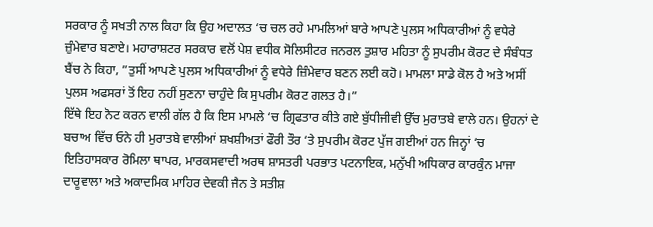ਸਰਕਾਰ ਨੂੰ ਸਖਤੀ ਨਾਲ ਕਿਹਾ ਕਿ ਉਹ ਅਦਾਲਤ ‘ਚ ਚਲ ਰਹੇ ਮਾਮਲਿਆਂ ਬਾਰੇ ਆਪਣੇ ਪੁਲਸ ਅਧਿਕਾਰੀਆਂ ਨੂੰ ਵਧੇਰੇ ਜ਼ੁੰਮੇਵਾਰ ਬਣਾਏ। ਮਹਾਰਾਸ਼ਟਰ ਸਰਕਾਰ ਵਲੋਂ ਪੇਸ਼ ਵਧੀਕ ਸੋਲਿਸੀਟਰ ਜਨਰਲ ਤੁਸ਼ਾਰ ਮਹਿਤਾ ਨੂੰ ਸੁਪਰੀਮ ਕੋਰਟ ਦੇ ਸੰਬੰਧਤ ਬੈਂਚ ਨੇ ਕਿਹਾ, ”ਤੁਸੀਂ ਆਪਣੇ ਪੁਲਸ ਅਧਿਕਾਰੀਆਂ ਨੂੰ ਵਧੇਰੇ ਜ਼ਿੰਮੇਵਾਰ ਬਣਨ ਲਈ ਕਹੋ। ਮਾਮਲਾ ਸਾਡੇ ਕੋਲ ਹੈ ਅਤੇ ਅਸੀਂ ਪੁਲਸ ਅਫਸਰਾਂ ਤੋਂ ਇਹ ਨਹੀਂ ਸੁਣਨਾ ਚਾਹੁੰਦੇ ਕਿ ਸੁਪਰੀਮ ਕੋਰਟ ਗਲਤ ਹੈ।”
ਇੱਥੇ ਇਹ ਨੋਟ ਕਰਨ ਵਾਲੀ ਗੱਲ ਹੈ ਕਿ ਇਸ ਮਾਮਲੇ ‘ਚ ਗ੍ਰਿਫਤਾਰ ਕੀਤੇ ਗਏ ਬੁੱਧੀਜੀਵੀ ਉੱਚ ਮੁਰਾਤਬੇ ਵਾਲੇ ਹਨ। ਉਹਨਾਂ ਦੇ ਬਚਾਅ ਵਿੱਚ ਓਨੇ ਹੀ ਮੁਰਾਤਬੇ ਵਾਲੀਆਂ ਸ਼ਖਸ਼ੀਅਤਾਂ ਫੌਰੀ ਤੌਰ ‘ਤੇ ਸੁਪਰੀਮ ਕੋਰਟ ਪੁੱਜ ਗਈਆਂ ਹਨ ਜਿਨ੍ਹਾਂ ‘ਚ ਇਤਿਹਾਸਕਾਰ ਰੋਮਿਲਾ ਥਾਪਰ, ਮਾਰਕਸਵਾਦੀ ਅਰਥ ਸ਼ਾਸਤਰੀ ਪਰਭਾਤ ਪਟਨਾਇਕ, ਮਨੁੱਖੀ ਅਧਿਕਾਰ ਕਾਰਕੁੰਨ ਮਾਜਾ ਦਾਰੂਵਾਲਾ ਅਤੇ ਅਕਾਦਮਿਕ ਮਾਹਿਰ ਦੇਵਕੀ ਜੈਨ ਤੇ ਸਤੀਸ਼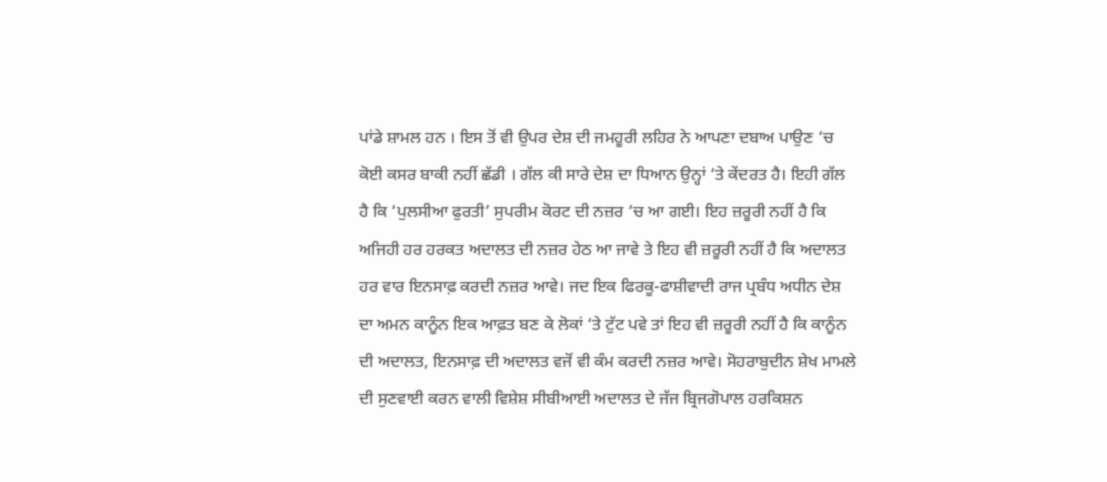ਪਾਂਡੇ ਸ਼ਾਮਲ ਹਨ । ਇਸ ਤੋਂ ਵੀ ਉਪਰ ਦੇਸ਼ ਦੀ ਜਮਹੂਰੀ ਲਹਿਰ ਨੇ ਆਪਣਾ ਦਬਾਅ ਪਾਉਣ ‘ਚ ਕੋਈ ਕਸਰ ਬਾਕੀ ਨਹੀਂ ਛੱਡੀ । ਗੱਲ ਕੀ ਸਾਰੇ ਦੇਸ਼ ਦਾ ਧਿਆਨ ਉਨ੍ਹਾਂ ‘ਤੇ ਕੇਂਦਰਤ ਹੈ। ਇਹੀ ਗੱਲ ਹੈ ਕਿ ‘ਪੁਲਸੀਆ ਫੁਰਤੀ’ ਸੁਪਰੀਮ ਕੋਰਟ ਦੀ ਨਜ਼ਰ ‘ਚ ਆ ਗਈ। ਇਹ ਜ਼ਰੂਰੀ ਨਹੀਂ ਹੈ ਕਿ ਅਜਿਹੀ ਹਰ ਹਰਕਤ ਅਦਾਲਤ ਦੀ ਨਜ਼ਰ ਹੇਠ ਆ ਜਾਵੇ ਤੇ ਇਹ ਵੀ ਜ਼ਰੂਰੀ ਨਹੀਂ ਹੈ ਕਿ ਅਦਾਲਤ ਹਰ ਵਾਰ ਇਨਸਾਫ਼ ਕਰਦੀ ਨਜ਼ਰ ਆਵੇ। ਜਦ ਇਕ ਫਿਰਕੂ-ਫਾਸ਼ੀਵਾਦੀ ਰਾਜ ਪ੍ਰਬੰਧ ਅਧੀਨ ਦੇਸ਼ ਦਾ ਅਮਨ ਕਾਨੂੰਨ ਇਕ ਆਫ਼ਤ ਬਣ ਕੇ ਲੋਕਾਂ ‘ਤੇ ਟੁੱਟ ਪਵੇ ਤਾਂ ਇਹ ਵੀ ਜ਼ਰੂਰੀ ਨਹੀਂ ਹੈ ਕਿ ਕਾਨੂੰਨ ਦੀ ਅਦਾਲਤ, ਇਨਸਾਫ਼ ਦੀ ਅਦਾਲਤ ਵਜੋਂ ਵੀ ਕੰਮ ਕਰਦੀ ਨਜ਼ਰ ਆਵੇ। ਸੋਹਰਾਬੁਦੀਨ ਸ਼ੇਖ ਮਾਮਲੇ ਦੀ ਸੁਣਵਾਈ ਕਰਨ ਵਾਲੀ ਵਿਸ਼ੇਸ਼ ਸੀਬੀਆਈ ਅਦਾਲਤ ਦੇ ਜੱਜ ਬ੍ਰਿਜਗੋਪਾਲ ਹਰਕਿਸ਼ਨ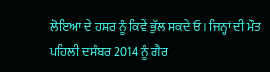ਲੋਇਆ ਦੇ ਹਸ਼ਰ ਨੂੰ ਕਿਵੇਂ ਭੁੱਲ ਸਕਦੇ ਓ। ਜਿਨ੍ਹਾਂ ਦੀ ਮੌਤ ਪਹਿਲੀ ਦਸੰਬਰ 2014 ਨੂੰ ਗੈਰ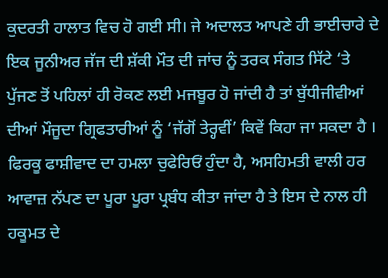ਕੁਦਰਤੀ ਹਾਲਾਤ ਵਿਚ ਹੋ ਗਈ ਸੀ। ਜੇ ਅਦਾਲਤ ਆਪਣੇ ਹੀ ਭਾਈਚਾਰੇ ਦੇ ਇਕ ਜੂਨੀਅਰ ਜੱਜ ਦੀ ਸ਼ੱਕੀ ਮੌਤ ਦੀ ਜਾਂਚ ਨੂੰ ਤਰਕ ਸੰਗਤ ਸਿੱਟੇ ‘ਤੇ ਪੁੱਜਣ ਤੋਂ ਪਹਿਲਾਂ ਹੀ ਰੋਕਣ ਲਈ ਮਜਬੂਰ ਹੋ ਜਾਂਦੀ ਹੈ ਤਾਂ ਬੁੱਧੀਜੀਵੀਆਂ ਦੀਆਂ ਮੌਜੂਦਾ ਗ੍ਰਿਫਤਾਰੀਆਂ ਨੂੰ ‘ਜੱਗੋਂ ਤੇਰ੍ਹਵੀਂ’ ਕਿਵੇਂ ਕਿਹਾ ਜਾ ਸਕਦਾ ਹੈ ।
ਫਿਰਕੂ ਫਾਸ਼ੀਵਾਦ ਦਾ ਹਮਲਾ ਚੁਫੇਰਿਓਂ ਹੁੰਦਾ ਹੈ, ਅਸਹਿਮਤੀ ਵਾਲੀ ਹਰ ਆਵਾਜ਼ ਨੱਪਣ ਦਾ ਪੂਰਾ ਪੂਰਾ ਪ੍ਰਬੰਧ ਕੀਤਾ ਜਾਂਦਾ ਹੈ ਤੇ ਇਸ ਦੇ ਨਾਲ ਹੀ ਹਕੂਮਤ ਦੇ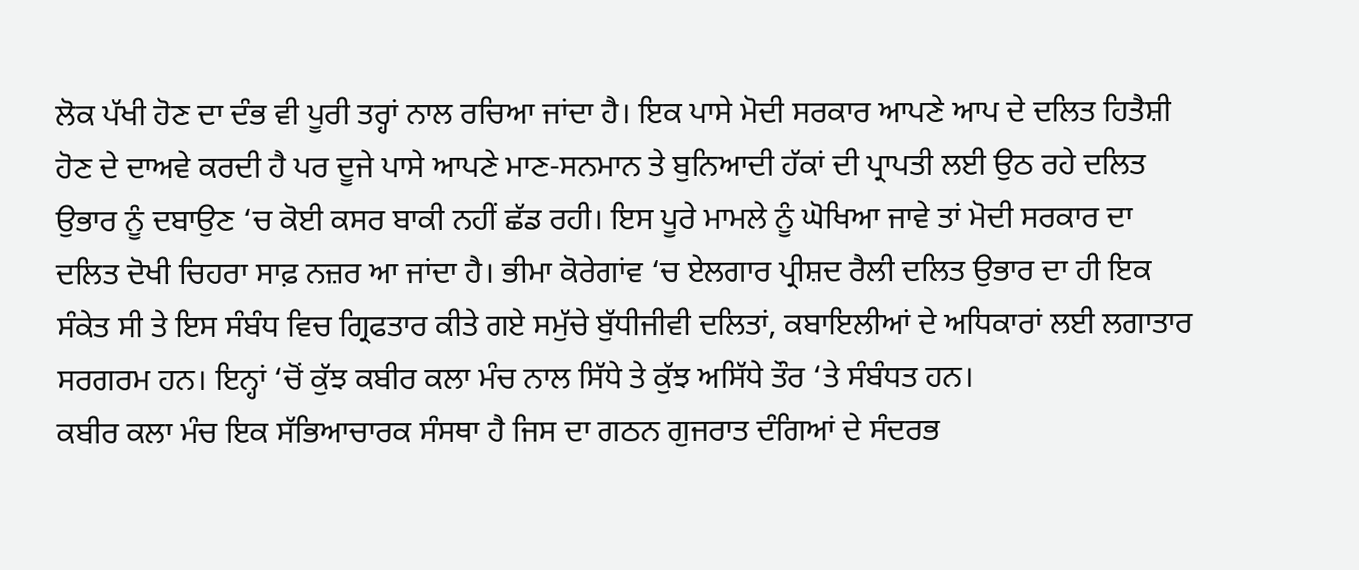ਲੋਕ ਪੱਖੀ ਹੋਣ ਦਾ ਦੰਭ ਵੀ ਪੂਰੀ ਤਰ੍ਹਾਂ ਨਾਲ ਰਚਿਆ ਜਾਂਦਾ ਹੈ। ਇਕ ਪਾਸੇ ਮੋਦੀ ਸਰਕਾਰ ਆਪਣੇ ਆਪ ਦੇ ਦਲਿਤ ਹਿਤੈਸ਼ੀ ਹੋਣ ਦੇ ਦਾਅਵੇ ਕਰਦੀ ਹੈ ਪਰ ਦੂਜੇ ਪਾਸੇ ਆਪਣੇ ਮਾਣ-ਸਨਮਾਨ ਤੇ ਬੁਨਿਆਦੀ ਹੱਕਾਂ ਦੀ ਪ੍ਰਾਪਤੀ ਲਈ ਉਠ ਰਹੇ ਦਲਿਤ ਉਭਾਰ ਨੂੰ ਦਬਾਉਣ ‘ਚ ਕੋਈ ਕਸਰ ਬਾਕੀ ਨਹੀਂ ਛੱਡ ਰਹੀ। ਇਸ ਪੂਰੇ ਮਾਮਲੇ ਨੂੰ ਘੋਖਿਆ ਜਾਵੇ ਤਾਂ ਮੋਦੀ ਸਰਕਾਰ ਦਾ ਦਲਿਤ ਦੋਖੀ ਚਿਹਰਾ ਸਾਫ਼ ਨਜ਼ਰ ਆ ਜਾਂਦਾ ਹੈ। ਭੀਮਾ ਕੋਰੇਗਾਂਵ ‘ਚ ਏਲਗਾਰ ਪ੍ਰੀਸ਼ਦ ਰੈਲੀ ਦਲਿਤ ਉਭਾਰ ਦਾ ਹੀ ਇਕ ਸੰਕੇਤ ਸੀ ਤੇ ਇਸ ਸੰਬੰਧ ਵਿਚ ਗ੍ਰਿਫਤਾਰ ਕੀਤੇ ਗਏ ਸਮੁੱਚੇ ਬੁੱਧੀਜੀਵੀ ਦਲਿਤਾਂ, ਕਬਾਇਲੀਆਂ ਦੇ ਅਧਿਕਾਰਾਂ ਲਈ ਲਗਾਤਾਰ ਸਰਗਰਮ ਹਨ। ਇਨ੍ਹਾਂ ‘ਚੋਂ ਕੁੱਝ ਕਬੀਰ ਕਲਾ ਮੰਚ ਨਾਲ ਸਿੱਧੇ ਤੇ ਕੁੱਝ ਅਸਿੱਧੇ ਤੌਰ ‘ਤੇ ਸੰਬੰਧਤ ਹਨ।
ਕਬੀਰ ਕਲਾ ਮੰਚ ਇਕ ਸੱਭਿਆਚਾਰਕ ਸੰਸਥਾ ਹੈ ਜਿਸ ਦਾ ਗਠਨ ਗੁਜਰਾਤ ਦੰਗਿਆਂ ਦੇ ਸੰਦਰਭ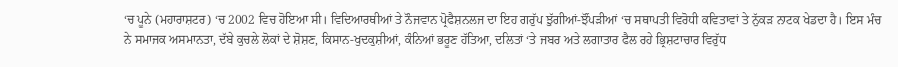‘ਚ ਪੂਨੇ (ਮਹਾਰਾਸ਼ਟਰ) ‘ਚ 2002 ਵਿਚ ਹੋਇਆ ਸੀ। ਵਿਦਿਆਰਥੀਆਂ ਤੇ ਨੌਜਵਾਨ ਪ੍ਰੋਫੈਸ਼ਨਲਜ ਦਾ ਇਹ ਗਰੁੱਪ ਝੁੱਗੀਆਂ-ਝੌਂਪੜੀਆਂ ‘ਚ ਸਥਾਪਤੀ ਵਿਰੋਧੀ ਕਵਿਤਾਵਾਂ ਤੇ ਨੁੱਕੜ ਨਾਟਕ ਖੇਡਦਾ ਹੈ। ਇਸ ਮੰਚ ਨੇ ਸਮਾਜਕ ਅਸਮਾਨਤਾ, ਦੱਬੇ ਕੁਚਲੇ ਲੋਕਾਂ ਦੇ ਸ਼ੋਸ਼ਣ, ਕਿਸਾਨ-ਖੁਦਕੁਸ਼ੀਆਂ, ਕੰਨਿਆਂ ਭਰੂਣ ਹੱਤਿਆ, ਦਲਿਤਾਂ ‘ਤੇ ਜਬਰ ਅਤੇ ਲਗਾਤਾਰ ਫੈਲ ਰਹੇ ਭ੍ਰਿਸ਼ਟਾਚਾਰ ਵਿਰੁੱਧ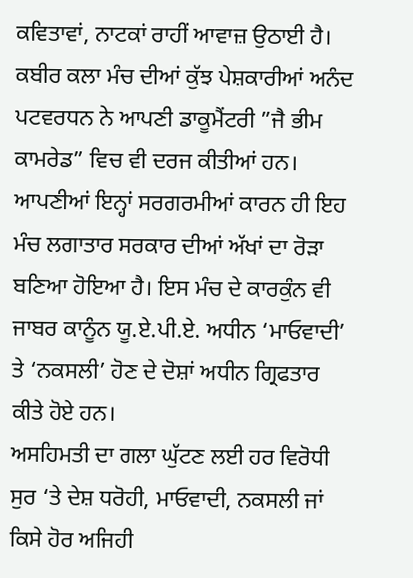ਕਵਿਤਾਵਾਂ, ਨਾਟਕਾਂ ਰਾਹੀਂ ਆਵਾਜ਼ ਉਠਾਈ ਹੈ। ਕਬੀਰ ਕਲਾ ਮੰਚ ਦੀਆਂ ਕੁੱਝ ਪੇਸ਼ਕਾਰੀਆਂ ਅਨੰਦ ਪਟਵਰਧਨ ਨੇ ਆਪਣੀ ਡਾਕੂਮੈਂਟਰੀ ”ਜੈ ਭੀਮ ਕਾਮਰੇਡ” ਵਿਚ ਵੀ ਦਰਜ ਕੀਤੀਆਂ ਹਨ। ਆਪਣੀਆਂ ਇਨ੍ਹਾਂ ਸਰਗਰਮੀਆਂ ਕਾਰਨ ਹੀ ਇਹ ਮੰਚ ਲਗਾਤਾਰ ਸਰਕਾਰ ਦੀਆਂ ਅੱਖਾਂ ਦਾ ਰੋੜਾ ਬਣਿਆ ਹੋਇਆ ਹੈ। ਇਸ ਮੰਚ ਦੇ ਕਾਰਕੁੰਨ ਵੀ ਜਾਬਰ ਕਾਨੂੰਨ ਯੂ.ਏ.ਪੀ.ਏ. ਅਧੀਨ ‘ਮਾਓਵਾਦੀ’ ਤੇ ‘ਨਕਸਲੀ’ ਹੋਣ ਦੇ ਦੋਸ਼ਾਂ ਅਧੀਨ ਗ੍ਰਿਫਤਾਰ ਕੀਤੇ ਹੋਏ ਹਨ।
ਅਸਹਿਮਤੀ ਦਾ ਗਲਾ ਘੁੱਟਣ ਲਈ ਹਰ ਵਿਰੋਧੀ ਸੁਰ ‘ਤੇ ਦੇਸ਼ ਧਰੋਹੀ, ਮਾਓਵਾਦੀ, ਨਕਸਲੀ ਜਾਂ ਕਿਸੇ ਹੋਰ ਅਜਿਹੀ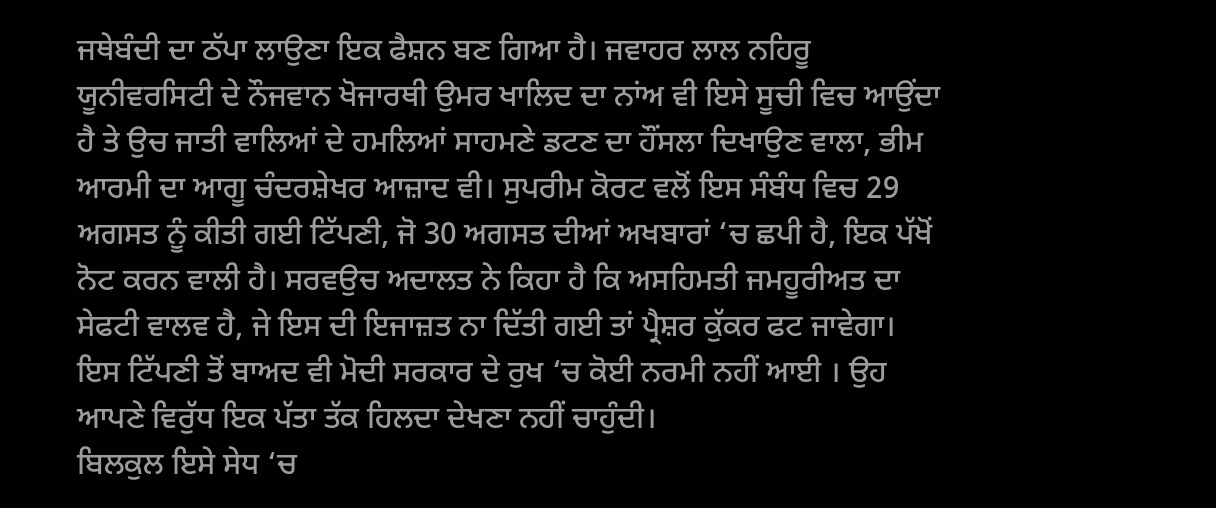ਜਥੇਬੰਦੀ ਦਾ ਠੱਪਾ ਲਾਉਣਾ ਇਕ ਫੈਸ਼ਨ ਬਣ ਗਿਆ ਹੈ। ਜਵਾਹਰ ਲਾਲ ਨਹਿਰੂ ਯੂਨੀਵਰਸਿਟੀ ਦੇ ਨੌਜਵਾਨ ਖੋਜਾਰਥੀ ਉਮਰ ਖਾਲਿਦ ਦਾ ਨਾਂਅ ਵੀ ਇਸੇ ਸੂਚੀ ਵਿਚ ਆਉਂਦਾ ਹੈ ਤੇ ਉਚ ਜਾਤੀ ਵਾਲਿਆਂ ਦੇ ਹਮਲਿਆਂ ਸਾਹਮਣੇ ਡਟਣ ਦਾ ਹੌਂਸਲਾ ਦਿਖਾਉਣ ਵਾਲਾ, ਭੀਮ ਆਰਮੀ ਦਾ ਆਗੂ ਚੰਦਰਸ਼ੇਖਰ ਆਜ਼ਾਦ ਵੀ। ਸੁਪਰੀਮ ਕੋਰਟ ਵਲੋਂ ਇਸ ਸੰਬੰਧ ਵਿਚ 29 ਅਗਸਤ ਨੂੰ ਕੀਤੀ ਗਈ ਟਿੱਪਣੀ, ਜੋ 30 ਅਗਸਤ ਦੀਆਂ ਅਖਬਾਰਾਂ ‘ਚ ਛਪੀ ਹੈ, ਇਕ ਪੱਖੋਂ ਨੋਟ ਕਰਨ ਵਾਲੀ ਹੈ। ਸਰਵਉਚ ਅਦਾਲਤ ਨੇ ਕਿਹਾ ਹੈ ਕਿ ਅਸਹਿਮਤੀ ਜਮਹੂਰੀਅਤ ਦਾ ਸੇਫਟੀ ਵਾਲਵ ਹੈ, ਜੇ ਇਸ ਦੀ ਇਜਾਜ਼ਤ ਨਾ ਦਿੱਤੀ ਗਈ ਤਾਂ ਪ੍ਰੈਸ਼ਰ ਕੁੱਕਰ ਫਟ ਜਾਵੇਗਾ। ਇਸ ਟਿੱਪਣੀ ਤੋਂ ਬਾਅਦ ਵੀ ਮੋਦੀ ਸਰਕਾਰ ਦੇ ਰੁਖ ‘ਚ ਕੋਈ ਨਰਮੀ ਨਹੀਂ ਆਈ । ਉਹ ਆਪਣੇ ਵਿਰੁੱਧ ਇਕ ਪੱਤਾ ਤੱਕ ਹਿਲਦਾ ਦੇਖਣਾ ਨਹੀਂ ਚਾਹੁੰਦੀ।
ਬਿਲਕੁਲ ਇਸੇ ਸੇਧ ‘ਚ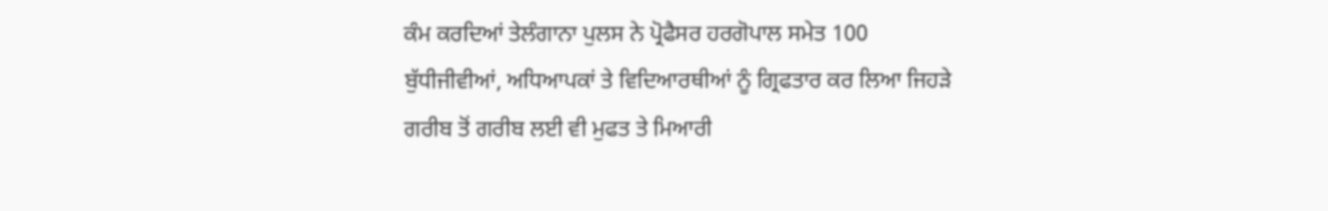ਕੰਮ ਕਰਦਿਆਂ ਤੇਲੰਗਾਨਾ ਪੁਲਸ ਨੇ ਪ੍ਰੋਫੈਸਰ ਹਰਗੋਪਾਲ ਸਮੇਤ 100 ਬੁੱਧੀਜੀਵੀਆਂ, ਅਧਿਆਪਕਾਂ ਤੇ ਵਿਦਿਆਰਥੀਆਂ ਨੂੰ ਗ੍ਰਿਫਤਾਰ ਕਰ ਲਿਆ ਜਿਹੜੇ ਗਰੀਬ ਤੋਂ ਗਰੀਬ ਲਈ ਵੀ ਮੁਫਤ ਤੇ ਮਿਆਰੀ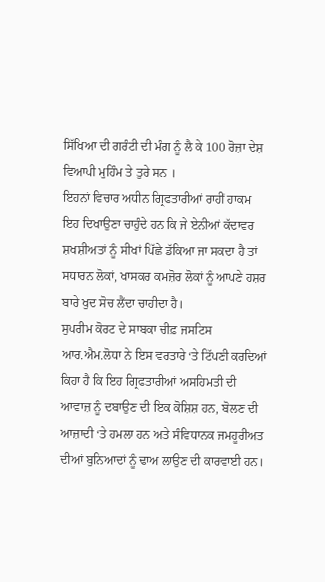ਸਿੱਖਿਆ ਦੀ ਗਰੰਟੀ ਦੀ ਮੰਗ ਨੂੰ ਲੈ ਕੇ 100 ਰੋਜ਼ਾ ਦੇਸ਼ ਵਿਆਪੀ ਮੁਹਿੰਮ ਤੇ ਤੁਰੇ ਸਨ ।
ਇਹਨਾਂ ਵਿਚਾਰ ਅਧੀਨ ਗ੍ਰਿਫਤਾਰੀਆਂ ਰਾਹੀਂ ਹਾਕਮ ਇਹ ਦਿਖਾਉਣਾ ਚਾਹੁੰਦੇ ਹਨ ਕਿ ਜੇ ਏਨੀਆਂ ਕੱਦਾਵਰ ਸ਼ਖਸ਼ੀਅਤਾਂ ਨੂੰ ਸੀਖਾਂ ਪਿੱਛੇ ਡੱਕਿਆ ਜਾ ਸਕਦਾ ਹੈ ਤਾਂ ਸਧਾਰਨ ਲੋਕਾਂ, ਖਾਸਕਰ ਕਮਜ਼ੋਰ ਲੋਕਾਂ ਨੂੰ ਆਪਣੇ ਹਸ਼ਰ ਬਾਰੇ ਖੁਦ ਸੋਚ ਲੈਂਦਾ ਚਾਹੀਦਾ ਹੈ।
ਸੁਪਰੀਮ ਕੋਰਟ ਦੇ ਸਾਬਕਾ ਚੀਫ਼ ਜਸਟਿਸ ਆਰ.ਐਮ.ਲੋਧਾ ਨੇ ਇਸ ਵਰਤਾਰੇ ‘ਤੇ ਟਿੱਪਣੀ ਕਰਦਿਆਂ ਕਿਹਾ ਹੈ ਕਿ ਇਹ ਗ੍ਰਿਫਤਾਰੀਆਂ ਅਸਹਿਮਤੀ ਦੀ ਆਵਾਜ਼ ਨੂੰ ਦਬਾਉਣ ਦੀ ਇਕ ਕੋਸ਼ਿਸ਼ ਹਨ, ਬੋਲਣ ਦੀ ਆਜ਼ਾਦੀ ‘ਤੇ ਹਮਲਾ ਹਨ ਅਤੇ ਸੰਵਿਧਾਨਕ ਜਮਹੂਰੀਅਤ ਦੀਆਂ ਬੁਨਿਆਦਾਂ ਨੂੰ ਢਾਅ ਲਾਉਣ ਦੀ ਕਾਰਵਾਈ ਹਨ।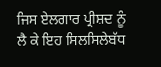ਜਿਸ ਏਲਗਾਰ ਪ੍ਰੀਸ਼ਦ ਨੂੰ ਲੈ ਕੇ ਇਹ ਸਿਲਸਿਲੇਬੱਧ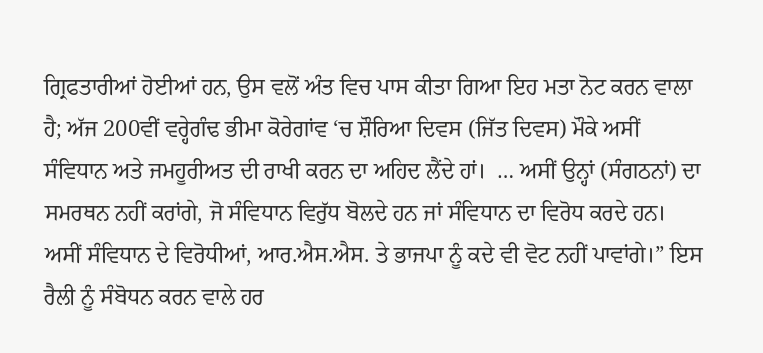ਗ੍ਰਿਫਤਾਰੀਆਂ ਹੋਈਆਂ ਹਨ, ਉਸ ਵਲੋਂ ਅੰਤ ਵਿਚ ਪਾਸ ਕੀਤਾ ਗਿਆ ਇਹ ਮਤਾ ਨੋਟ ਕਰਨ ਵਾਲਾ ਹੈ; ਅੱਜ 200ਵੀਂ ਵਰ੍ਹੇਗੰਢ ਭੀਮਾ ਕੋਰੇਗਾਂਵ ‘ਚ ਸ਼ੌਰਿਆ ਦਿਵਸ (ਜਿੱਤ ਦਿਵਸ) ਮੌਕੇ ਅਸੀਂ ਸੰਵਿਧਾਨ ਅਤੇ ਜਮਹੂਰੀਅਤ ਦੀ ਰਾਖੀ ਕਰਨ ਦਾ ਅਹਿਦ ਲੈਂਦੇ ਹਾਂ।  … ਅਸੀਂ ਉਨ੍ਹਾਂ (ਸੰਗਠਨਾਂ) ਦਾ ਸਮਰਥਨ ਨਹੀਂ ਕਰਾਂਗੇ, ਜੋ ਸੰਵਿਧਾਨ ਵਿਰੁੱਧ ਬੋਲਦੇ ਹਨ ਜਾਂ ਸੰਵਿਧਾਨ ਦਾ ਵਿਰੋਧ ਕਰਦੇ ਹਨ। ਅਸੀਂ ਸੰਵਿਧਾਨ ਦੇ ਵਿਰੋਧੀਆਂ, ਆਰ.ਐਸ.ਐਸ. ਤੇ ਭਾਜਪਾ ਨੂੰ ਕਦੇ ਵੀ ਵੋਟ ਨਹੀਂ ਪਾਵਾਂਗੇ।” ਇਸ ਰੈਲੀ ਨੂੰ ਸੰਬੋਧਨ ਕਰਨ ਵਾਲੇ ਹਰ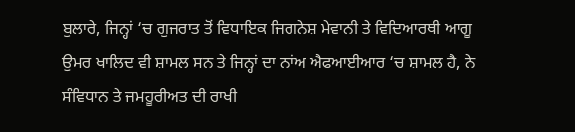ਬੁਲਾਰੇ, ਜਿਨ੍ਹਾਂ ‘ਚ ਗੁਜਰਾਤ ਤੋਂ ਵਿਧਾਇਕ ਜਿਗਨੇਸ਼ ਮੇਵਾਨੀ ਤੇ ਵਿਦਿਆਰਥੀ ਆਗੂ ਉਮਰ ਖਾਲਿਦ ਵੀ ਸ਼ਾਮਲ ਸਨ ਤੇ ਜਿਨ੍ਹਾਂ ਦਾ ਨਾਂਅ ਐਫਆਈਆਰ ‘ਚ ਸ਼ਾਮਲ ਹੈ, ਨੇ ਸੰਵਿਧਾਨ ਤੇ ਜਮਹੂਰੀਅਤ ਦੀ ਰਾਖੀ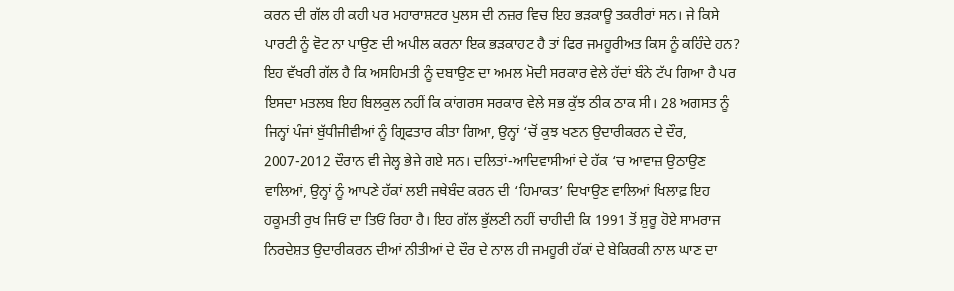ਕਰਨ ਦੀ ਗੱਲ ਹੀ ਕਹੀ ਪਰ ਮਹਾਰਾਸ਼ਟਰ ਪੁਲਸ ਦੀ ਨਜ਼ਰ ਵਿਚ ਇਹ ਭੜਕਾਊ ਤਕਰੀਰਾਂ ਸਨ। ਜੇ ਕਿਸੇ ਪਾਰਟੀ ਨੂੰ ਵੋਟ ਨਾ ਪਾਉਣ ਦੀ ਅਪੀਲ ਕਰਨਾ ਇਕ ਭੜਕਾਹਟ ਹੈ ਤਾਂ ਫਿਰ ਜਮਹੂਰੀਅਤ ਕਿਸ ਨੂੰ ਕਹਿੰਦੇ ਹਨ?
ਇਹ ਵੱਖਰੀ ਗੱਲ ਹੈ ਕਿ ਅਸਹਿਮਤੀ ਨੂੰ ਦਬਾਉਣ ਦਾ ਅਮਲ ਮੋਦੀ ਸਰਕਾਰ ਵੇਲੇ ਹੱਦਾਂ ਬੰਨੇ ਟੱਪ ਗਿਆ ਹੈ ਪਰ ਇਸਦਾ ਮਤਲਬ ਇਹ ਬਿਲਕੁਲ ਨਹੀਂ ਕਿ ਕਾਂਗਰਸ ਸਰਕਾਰ ਵੇਲੇ ਸਭ ਕੁੱਝ ਠੀਕ ਠਾਕ ਸੀ। 28 ਅਗਸਤ ਨੂੰ ਜਿਨ੍ਹਾਂ ਪੰਜਾਂ ਬੁੱਧੀਜੀਵੀਆਂ ਨੂੰ ਗ੍ਰਿਫਤਾਰ ਕੀਤਾ ਗਿਆ, ਉਨ੍ਹਾਂ ‘ਚੋਂ ਕੁਝ ਖਣਨ ਉਦਾਰੀਕਰਨ ਦੇ ਦੌਰ, 2007-2012 ਦੌਰਾਨ ਵੀ ਜੇਲ੍ਹ ਭੇਜੇ ਗਏ ਸਨ। ਦਲਿਤਾਂ-ਆਦਿਵਾਸੀਆਂ ਦੇ ਹੱਕ ‘ਚ ਆਵਾਜ਼ ਉਠਾਉਣ ਵਾਲਿਆਂ, ਉਨ੍ਹਾਂ ਨੂੰ ਆਪਣੇ ਹੱਕਾਂ ਲਈ ਜਥੇਬੰਦ ਕਰਨ ਦੀ ‘ਹਿਮਾਕਤ’ ਦਿਖਾਉਣ ਵਾਲਿਆਂ ਖਿਲਾਫ਼ ਇਹ ਹਕੂਮਤੀ ਰੁਖ ਜਿਓਂ ਦਾ ਤਿਓਂ ਰਿਹਾ ਹੈ। ਇਹ ਗੱਲ ਭੁੱਲਣੀ ਨਹੀਂ ਚਾਹੀਦੀ ਕਿ 1991 ਤੋਂ ਸ਼ੁਰੂ ਹੋਏ ਸਾਮਰਾਜ ਨਿਰਦੇਸ਼ਤ ਉਦਾਰੀਕਰਨ ਦੀਆਂ ਨੀਤੀਆਂ ਦੇ ਦੌਰ ਦੇ ਨਾਲ ਹੀ ਜਮਹੂਰੀ ਹੱਕਾਂ ਦੇ ਬੇਕਿਰਕੀ ਨਾਲ ਘਾਣ ਦਾ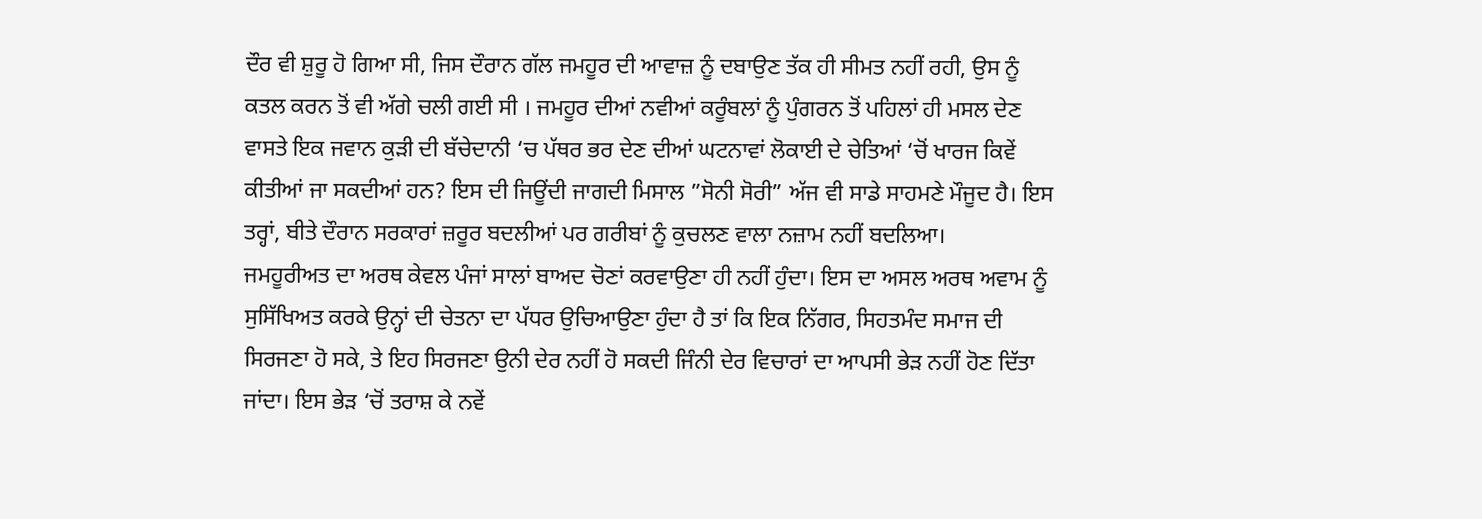ਦੌਰ ਵੀ ਸ਼ੁਰੂ ਹੋ ਗਿਆ ਸੀ, ਜਿਸ ਦੌਰਾਨ ਗੱਲ ਜਮਹੂਰ ਦੀ ਆਵਾਜ਼ ਨੂੰ ਦਬਾਉਣ ਤੱਕ ਹੀ ਸੀਮਤ ਨਹੀਂ ਰਹੀ, ਉਸ ਨੂੰ ਕਤਲ ਕਰਨ ਤੋਂ ਵੀ ਅੱਗੇ ਚਲੀ ਗਈ ਸੀ । ਜਮਹੂਰ ਦੀਆਂ ਨਵੀਆਂ ਕਰੂੰਬਲਾਂ ਨੂੰ ਪੁੰਗਰਨ ਤੋਂ ਪਹਿਲਾਂ ਹੀ ਮਸਲ ਦੇਣ ਵਾਸਤੇ ਇਕ ਜਵਾਨ ਕੁੜੀ ਦੀ ਬੱਚੇਦਾਨੀ ‘ਚ ਪੱਥਰ ਭਰ ਦੇਣ ਦੀਆਂ ਘਟਨਾਵਾਂ ਲੋਕਾਈ ਦੇ ਚੇਤਿਆਂ ‘ਚੋਂ ਖਾਰਜ ਕਿਵੇਂ ਕੀਤੀਆਂ ਜਾ ਸਕਦੀਆਂ ਹਨ? ਇਸ ਦੀ ਜਿਊਂਦੀ ਜਾਗਦੀ ਮਿਸਾਲ ”ਸੋਨੀ ਸੋਰੀ” ਅੱਜ ਵੀ ਸਾਡੇ ਸਾਹਮਣੇ ਮੌਜੂਦ ਹੈ। ਇਸ ਤਰ੍ਹਾਂ, ਬੀਤੇ ਦੌਰਾਨ ਸਰਕਾਰਾਂ ਜ਼ਰੂਰ ਬਦਲੀਆਂ ਪਰ ਗਰੀਬਾਂ ਨੂੰ ਕੁਚਲਣ ਵਾਲਾ ਨਜ਼ਾਮ ਨਹੀਂ ਬਦਲਿਆ।
ਜਮਹੂਰੀਅਤ ਦਾ ਅਰਥ ਕੇਵਲ ਪੰਜਾਂ ਸਾਲਾਂ ਬਾਅਦ ਚੋਣਾਂ ਕਰਵਾਉਣਾ ਹੀ ਨਹੀਂ ਹੁੰਦਾ। ਇਸ ਦਾ ਅਸਲ ਅਰਥ ਅਵਾਮ ਨੂੰ ਸੁਸਿੱਖਿਅਤ ਕਰਕੇ ਉਨ੍ਹਾਂ ਦੀ ਚੇਤਨਾ ਦਾ ਪੱਧਰ ਉਚਿਆਉਣਾ ਹੁੰਦਾ ਹੈ ਤਾਂ ਕਿ ਇਕ ਨਿੱਗਰ, ਸਿਹਤਮੰਦ ਸਮਾਜ ਦੀ ਸਿਰਜਣਾ ਹੋ ਸਕੇ, ਤੇ ਇਹ ਸਿਰਜਣਾ ਉਨੀ ਦੇਰ ਨਹੀਂ ਹੋ ਸਕਦੀ ਜਿੰਨੀ ਦੇਰ ਵਿਚਾਰਾਂ ਦਾ ਆਪਸੀ ਭੇੜ ਨਹੀਂ ਹੋਣ ਦਿੱਤਾ ਜਾਂਦਾ। ਇਸ ਭੇੜ ‘ਚੋਂ ਤਰਾਸ਼ ਕੇ ਨਵੇਂ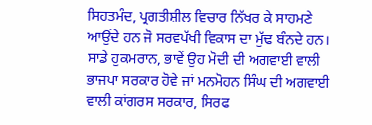ਸਿਹਤਮੰਦ, ਪ੍ਰਗਤੀਸ਼ੀਲ ਵਿਚਾਰ ਨਿੱਖਰ ਕੇ ਸਾਹਮਣੇ ਆਉਂਦੇ ਹਨ ਜੋ ਸਰਵਪੱਖੀ ਵਿਕਾਸ ਦਾ ਮੁੱਢ ਬੰਨਦੇ ਹਨ। ਸਾਡੇ ਹੁਕਮਰਾਨ, ਭਾਵੇਂ ਉਹ ਮੋਦੀ ਦੀ ਅਗਵਾਈ ਵਾਲੀ ਭਾਜਪਾ ਸਰਕਾਰ ਹੋਵੇ ਜਾਂ ਮਨਮੋਹਨ ਸਿੰਘ ਦੀ ਅਗਵਾਈ ਵਾਲੀ ਕਾਂਗਰਸ ਸਰਕਾਰ, ਸਿਰਫ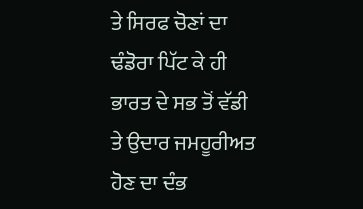ਤੇ ਸਿਰਫ ਚੋਣਾਂ ਦਾ ਢੰਡੋਰਾ ਪਿੱਟ ਕੇ ਹੀ ਭਾਰਤ ਦੇ ਸਭ ਤੋਂ ਵੱਡੀ ਤੇ ਉਦਾਰ ਜਮਹੂਰੀਅਤ ਹੋਣ ਦਾ ਦੰਭ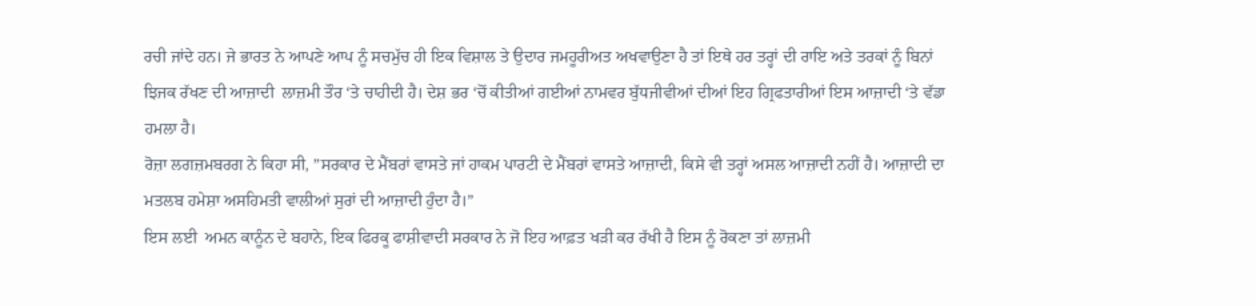ਰਚੀ ਜਾਂਦੇ ਹਨ। ਜੇ ਭਾਰਤ ਨੇ ਆਪਣੇ ਆਪ ਨੂੰ ਸਚਮੁੱਚ ਹੀ ਇਕ ਵਿਸ਼ਾਲ ਤੇ ਉਦਾਰ ਜਮਹੂਰੀਅਤ ਅਖਵਾਉਣਾ ਹੈ ਤਾਂ ਇਥੇ ਹਰ ਤਰ੍ਹਾਂ ਦੀ ਰਾਇ ਅਤੇ ਤਰਕਾਂ ਨੂੰ ਬਿਨਾਂ ਝਿਜਕ ਰੱਖਣ ਦੀ ਆਜ਼ਾਦੀ  ਲਾਜ਼ਮੀ ਤੌਰ ‘ਤੇ ਚਾਹੀਦੀ ਹੈ। ਦੇਸ਼ ਭਰ ‘ਚੋਂ ਕੀਤੀਆਂ ਗਈਆਂ ਨਾਮਵਰ ਬੁੱਧਜੀਵੀਆਂ ਦੀਆਂ ਇਹ ਗ੍ਰਿਫਤਾਰੀਆਂ ਇਸ ਆਜ਼ਾਦੀ ‘ਤੇ ਵੱਡਾ ਹਮਲਾ ਹੈ।
ਰੋਜ਼ਾ ਲਗਜ਼ਮਬਰਗ ਨੇ ਕਿਹਾ ਸੀ, ”ਸਰਕਾਰ ਦੇ ਮੈਂਬਰਾਂ ਵਾਸਤੇ ਜਾਂ ਹਾਕਮ ਪਾਰਟੀ ਦੇ ਮੈਂਬਰਾਂ ਵਾਸਤੇ ਆਜ਼ਾਦੀ, ਕਿਸੇ ਵੀ ਤਰ੍ਹਾਂ ਅਸਲ ਆਜ਼ਾਦੀ ਨਹੀਂ ਹੈ। ਆਜ਼ਾਦੀ ਦਾ ਮਤਲਬ ਹਮੇਸ਼ਾ ਅਸਹਿਮਤੀ ਵਾਲੀਆਂ ਸੁਰਾਂ ਦੀ ਆਜ਼ਾਦੀ ਹੁੰਦਾ ਹੈ।”
ਇਸ ਲਈ  ਅਮਨ ਕਾਨੂੰਨ ਦੇ ਬਹਾਨੇ, ਇਕ ਫਿਰਕੂ ਫਾਸ਼ੀਵਾਦੀ ਸਰਕਾਰ ਨੇ ਜੋ ਇਹ ਆਫ਼ਤ ਖੜੀ ਕਰ ਰੱਖੀ ਹੈ ਇਸ ਨੂੰ ਰੋਕਣਾ ਤਾਂ ਲਾਜ਼ਮੀ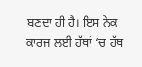ਬਣਦਾ ਹੀ ਹੈ। ਇਸ ਨੇਕ ਕਾਰਜ ਲਈ ਹੱਥਾਂ ‘ਚ ਹੱਥ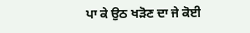ਪਾ ਕੇ ਉਠ ਖੜੋਣ ਦਾ ਜੇ ਕੋਈ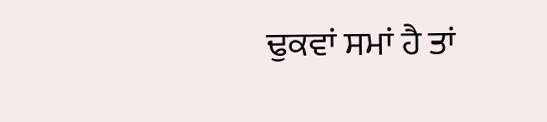ਢੁਕਵਾਂ ਸਮਾਂ ਹੈ ਤਾਂ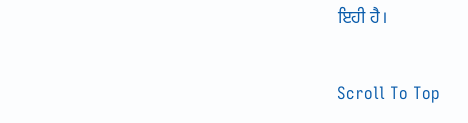ਇਹੀ ਹੈ।

Scroll To Top